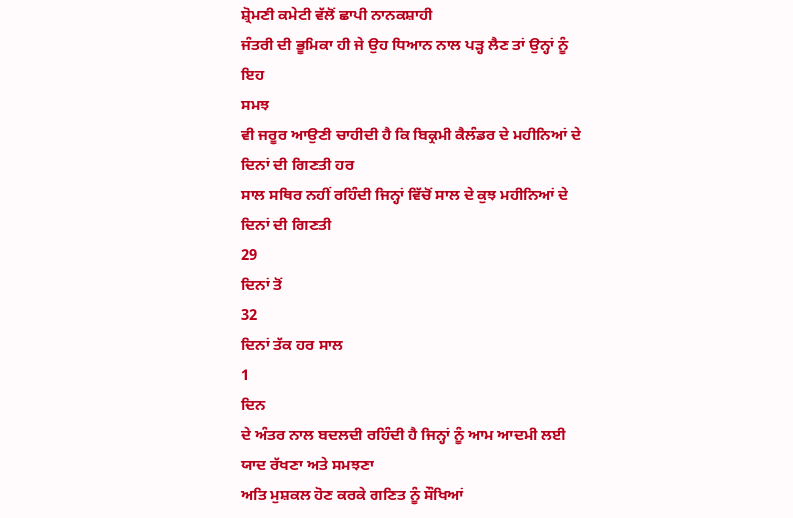ਸ਼੍ਰੋਮਣੀ ਕਮੇਟੀ ਵੱਲੋਂ ਛਾਪੀ ਨਾਨਕਸ਼ਾਹੀ
ਜੰਤਰੀ ਦੀ ਭੂਮਿਕਾ ਹੀ ਜੇ ਉਹ ਧਿਆਨ ਨਾਲ ਪੜ੍ਹ ਲੈਣ ਤਾਂ ਉਨ੍ਹਾਂ ਨੂੰ ਇਹ
ਸਮਝ
ਵੀ ਜਰੂਰ ਆਉਣੀ ਚਾਹੀਦੀ ਹੈ ਕਿ ਬਿਕ੍ਰਮੀ ਕੈਲੰਡਰ ਦੇ ਮਹੀਨਿਆਂ ਦੇ ਦਿਨਾਂ ਦੀ ਗਿਣਤੀ ਹਰ
ਸਾਲ ਸਥਿਰ ਨਹੀਂ ਰਹਿੰਦੀ ਜਿਨ੍ਹਾਂ ਵਿੱਚੋਂ ਸਾਲ ਦੇ ਕੁਝ ਮਹੀਨਿਆਂ ਦੇ ਦਿਨਾਂ ਦੀ ਗਿਣਤੀ
29
ਦਿਨਾਂ ਤੋਂ
32
ਦਿਨਾਂ ਤੱਕ ਹਰ ਸਾਲ
1
ਦਿਨ
ਦੇ ਅੰਤਰ ਨਾਲ ਬਦਲਦੀ ਰਹਿੰਦੀ ਹੈ ਜਿਨ੍ਹਾਂ ਨੂੰ ਆਮ ਆਦਮੀ ਲਈ ਯਾਦ ਰੱਖਣਾ ਅਤੇ ਸਮਝਣਾ
ਅਤਿ ਮੁਸ਼ਕਲ ਹੋਣ ਕਰਕੇ ਗਣਿਤ ਨੂੰ ਸੌਖਿਆਂ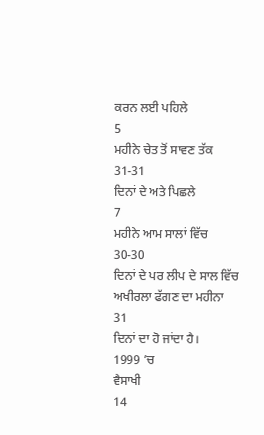ਕਰਨ ਲਈ ਪਹਿਲੇ
5
ਮਹੀਨੇ ਚੇਤ ਤੋਂ ਸਾਵਣ ਤੱਕ
31-31
ਦਿਨਾਂ ਦੇ ਅਤੇ ਪਿਛਲੇ
7
ਮਹੀਨੇ ਆਮ ਸਾਲਾਂ ਵਿੱਚ
30-30
ਦਿਨਾਂ ਦੇ ਪਰ ਲੀਪ ਦੇ ਸਾਲ ਵਿੱਚ ਅਖੀਰਲਾ ਫੱਗਣ ਦਾ ਮਹੀਨਾ
31
ਦਿਨਾਂ ਦਾ ਹੋ ਜਾਂਦਾ ਹੈ।
1999 ’ਚ
ਵੈਸਾਖੀ
14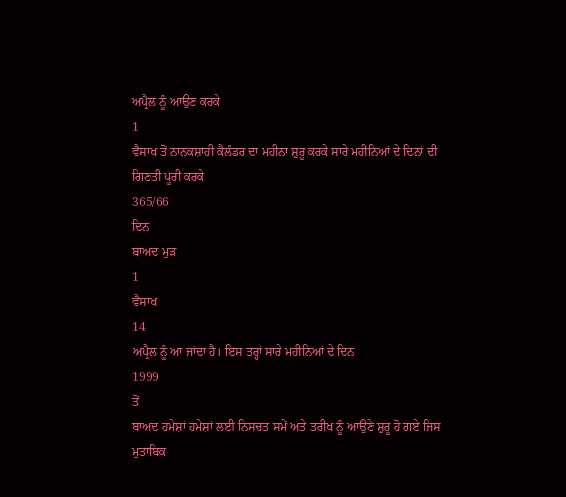ਅਪ੍ਰੈਲ ਨੂੰ ਆਉਣ ਕਰਕੇ
1
ਵੈਸਾਖ ਤੋਂ ਨਾਨਕਸ਼ਾਹੀ ਕੈਲੰਡਰ ਦਾ ਮਹੀਨਾ ਸ਼ੁਰੂ ਕਰਕੇ ਸਾਰੇ ਮਹੀਨਿਆਂ ਦੇ ਦਿਨਾਂ ਦੀ
ਗਿਣਤੀ ਪੂਰੀ ਕਰਕੇ
365/66
ਦਿਨ
ਬਾਅਦ ਮੁੜ
1
ਵੈਸਾਖ
14
ਅਪ੍ਰੈਲ ਨੂੰ ਆ ਜਾਂਦਾ ਹੈ। ਇਸ ਤਰ੍ਹਾਂ ਸਾਰੇ ਮਹੀਨਿਆਂ ਦੇ ਦਿਨ
1999
ਤੋਂ
ਬਾਅਦ ਹਮੇਸ਼ਾਂ ਹਮੇਸ਼ਾਂ ਲਈ ਨਿਸਚਤ ਸਮੇਂ ਅਤੇ ਤਰੀਖ ਨੂੰ ਆਉਣੇ ਸ਼ੁਰੂ ਹੋ ਗਏ ਜਿਸ
ਮੁਤਾਬਿਕ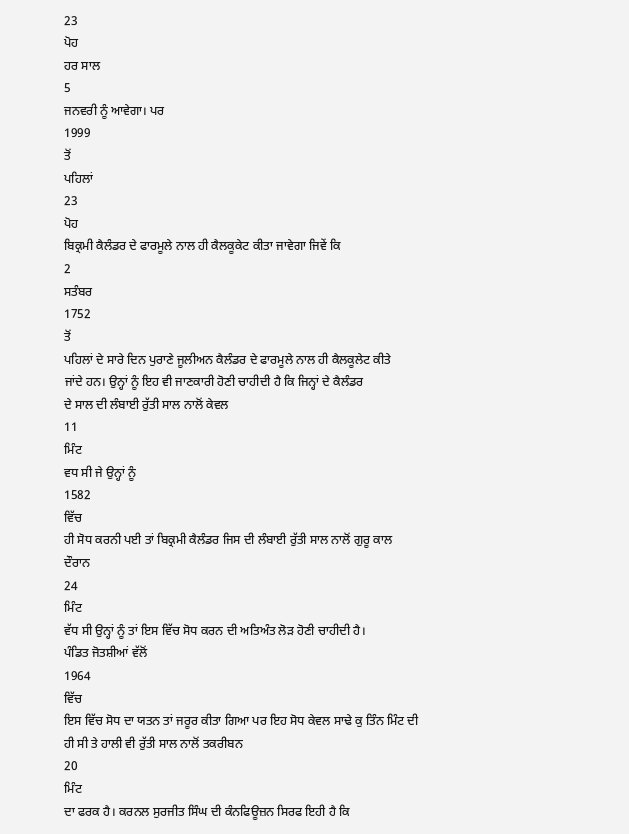23
ਪੋਹ
ਹਰ ਸਾਲ
5
ਜਨਵਰੀ ਨੂੰ ਆਵੇਗਾ। ਪਰ
1999
ਤੋਂ
ਪਹਿਲਾਂ
23
ਪੋਹ
ਬਿਕ੍ਰਮੀ ਕੈਲੰਡਰ ਦੇ ਫਾਰਮੂਲੇ ਨਾਲ ਹੀ ਕੈਲਕੂਕੇਟ ਕੀਤਾ ਜਾਵੇਗਾ ਜਿਵੇਂ ਕਿ
2
ਸਤੰਬਰ
1752
ਤੋਂ
ਪਹਿਲਾਂ ਦੇ ਸਾਰੇ ਦਿਨ ਪੁਰਾਣੇ ਜੂਲੀਅਨ ਕੈਲੰਡਰ ਦੇ ਫਾਰਮੂਲੇ ਨਾਲ ਹੀ ਕੈਲਕੂਲੇਟ ਕੀਤੇ
ਜਾਂਦੇ ਹਨ। ਉਨ੍ਹਾਂ ਨੂੰ ਇਹ ਵੀ ਜਾਣਕਾਰੀ ਹੋਣੀ ਚਾਹੀਦੀ ਹੈ ਕਿ ਜਿਨ੍ਹਾਂ ਦੇ ਕੈਲੰਡਰ
ਦੇ ਸਾਲ ਦੀ ਲੰਬਾਈ ਰੁੱਤੀ ਸਾਲ ਨਾਲੋਂ ਕੇਵਲ
11
ਮਿੰਟ
ਵਧ ਸੀ ਜੇ ਉਨ੍ਹਾਂ ਨੂੰ
1582
ਵਿੱਚ
ਹੀ ਸੋਧ ਕਰਨੀ ਪਈ ਤਾਂ ਬਿਕ੍ਰਮੀ ਕੈਲੰਡਰ ਜਿਸ ਦੀ ਲੰਬਾਈ ਰੁੱਤੀ ਸਾਲ ਨਾਲੋਂ ਗੁਰੂ ਕਾਲ
ਦੌਰਾਨ
24
ਮਿੰਟ
ਵੱਧ ਸੀ ਉਨ੍ਹਾਂ ਨੂੰ ਤਾਂ ਇਸ ਵਿੱਚ ਸੋਧ ਕਰਨ ਦੀ ਅਤਿਅੰਤ ਲੋੜ ਹੋਣੀ ਚਾਹੀਦੀ ਹੈ।
ਪੰਡਿਤ ਜੋਤਸ਼ੀਆਂ ਵੱਲੋਂ
1964
ਵਿੱਚ
ਇਸ ਵਿੱਚ ਸੋਧ ਦਾ ਯਤਨ ਤਾਂ ਜਰੂਰ ਕੀਤਾ ਗਿਆ ਪਰ ਇਹ ਸੋਧ ਕੇਵਲ ਸਾਢੇ ਕੁ ਤਿੰਨ ਮਿੰਟ ਦੀ
ਹੀ ਸੀ ਤੇ ਹਾਲੀ ਵੀ ਰੁੱਤੀ ਸਾਲ ਨਾਲੋਂ ਤਕਰੀਬਨ
20
ਮਿੰਟ
ਦਾ ਫਰਕ ਹੈ। ਕਰਨਲ ਸੁਰਜੀਤ ਸਿੰਘ ਦੀ ਕੰਨਫਿਊਜ਼ਨ ਸਿਰਫ ਇਹੀ ਹੈ ਕਿ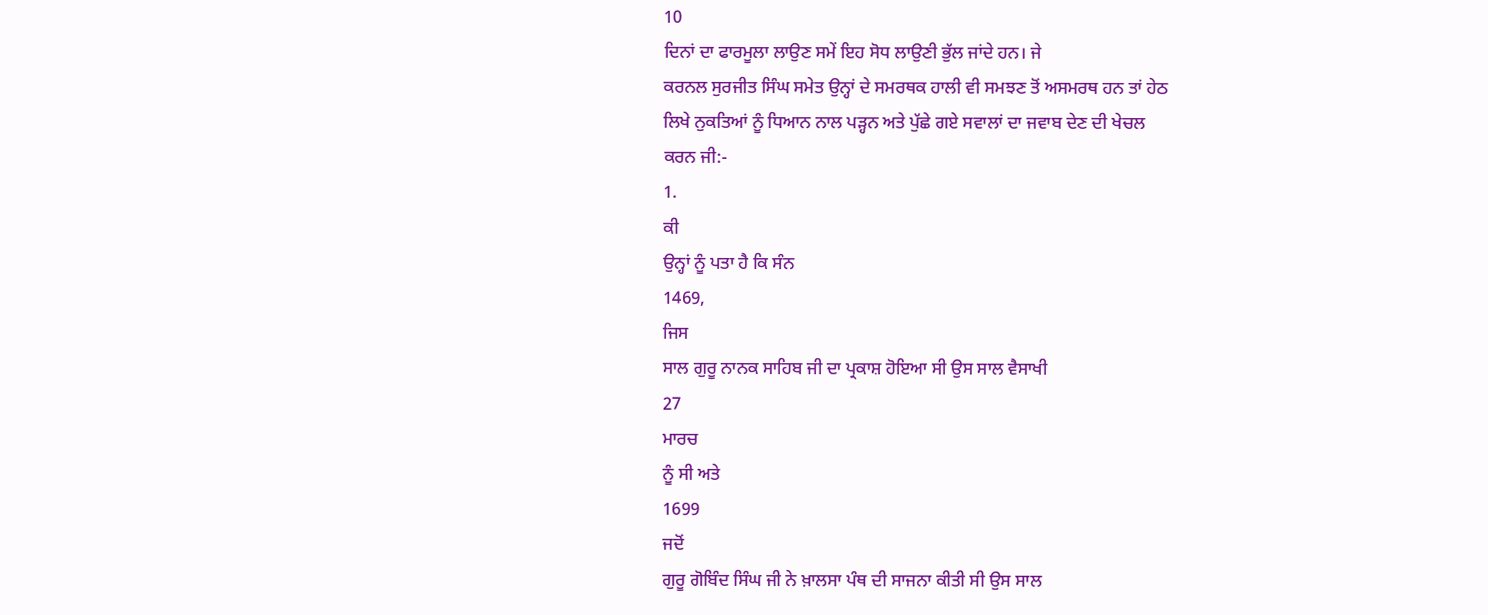10
ਦਿਨਾਂ ਦਾ ਫਾਰਮੂਲਾ ਲਾਉਣ ਸਮੇਂ ਇਹ ਸੋਧ ਲਾਉਣੀ ਭੁੱਲ ਜਾਂਦੇ ਹਨ। ਜੇ
ਕਰਨਲ ਸੁਰਜੀਤ ਸਿੰਘ ਸਮੇਤ ਉਨ੍ਹਾਂ ਦੇ ਸਮਰਥਕ ਹਾਲੀ ਵੀ ਸਮਝਣ ਤੋਂ ਅਸਮਰਥ ਹਨ ਤਾਂ ਹੇਠ
ਲਿਖੇ ਨੁਕਤਿਆਂ ਨੂੰ ਧਿਆਨ ਨਾਲ ਪੜ੍ਹਨ ਅਤੇ ਪੁੱਛੇ ਗਏ ਸਵਾਲਾਂ ਦਾ ਜਵਾਬ ਦੇਣ ਦੀ ਖੇਚਲ
ਕਰਨ ਜੀ:-
1.
ਕੀ
ਉਨ੍ਹਾਂ ਨੂੰ ਪਤਾ ਹੈ ਕਿ ਸੰਨ
1469,
ਜਿਸ
ਸਾਲ ਗੁਰੂ ਨਾਨਕ ਸਾਹਿਬ ਜੀ ਦਾ ਪ੍ਰਕਾਸ਼ ਹੋਇਆ ਸੀ ਉਸ ਸਾਲ ਵੈਸਾਖੀ
27
ਮਾਰਚ
ਨੂੰ ਸੀ ਅਤੇ
1699
ਜਦੋਂ
ਗੁਰੂ ਗੋਬਿੰਦ ਸਿੰਘ ਜੀ ਨੇ ਖ਼ਾਲਸਾ ਪੰਥ ਦੀ ਸਾਜਨਾ ਕੀਤੀ ਸੀ ਉਸ ਸਾਲ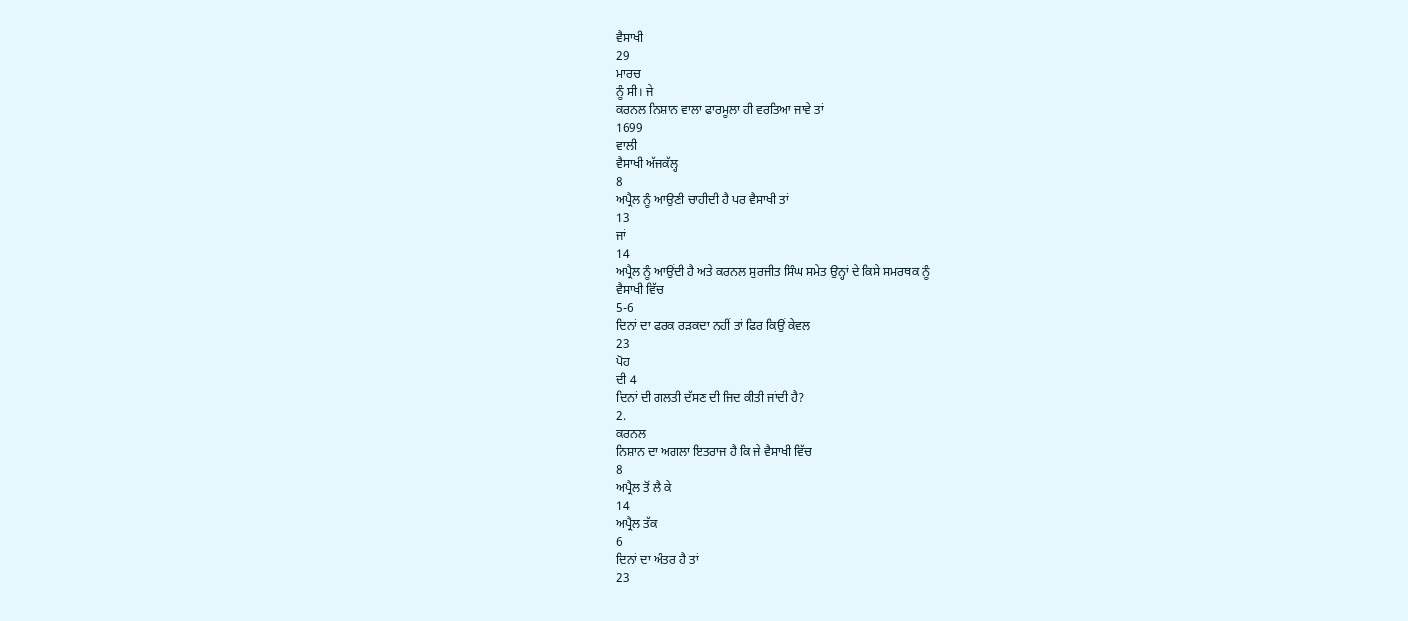ਵੈਸਾਖੀ
29
ਮਾਰਚ
ਨੂੰ ਸੀ। ਜੇ
ਕਰਨਲ ਨਿਸ਼ਾਨ ਵਾਲਾ ਫਾਰਮੂਲਾ ਹੀ ਵਰਤਿਆ ਜਾਵੇ ਤਾਂ
1699
ਵਾਲੀ
ਵੈਸਾਖੀ ਅੱਜਕੱਲ੍ਹ
8
ਅਪ੍ਰੈਲ ਨੂੰ ਆਉਣੀ ਚਾਹੀਦੀ ਹੈ ਪਰ ਵੈਸਾਖੀ ਤਾਂ
13
ਜਾਂ
14
ਅਪ੍ਰੈਲ ਨੂੰ ਆਉਂਦੀ ਹੈ ਅਤੇ ਕਰਨਲ ਸੁਰਜੀਤ ਸਿੰਘ ਸਮੇਤ ਉਨ੍ਹਾਂ ਦੇ ਕਿਸੇ ਸਮਰਥਕ ਨੂੰ
ਵੈਸਾਖੀ ਵਿੱਚ
5-6
ਦਿਨਾਂ ਦਾ ਫਰਕ ਰੜਕਦਾ ਨਹੀਂ ਤਾਂ ਫਿਰ ਕਿਉਂ ਕੇਵਲ
23
ਪੋਹ
ਦੀ 4
ਦਿਨਾਂ ਦੀ ਗਲਤੀ ਦੱਸਣ ਦੀ ਜਿਦ ਕੀਤੀ ਜਾਂਦੀ ਹੈ?
2.
ਕਰਨਲ
ਨਿਸ਼ਾਨ ਦਾ ਅਗਲਾ ਇਤਰਾਜ ਹੈ ਕਿ ਜੇ ਵੈਸਾਖੀ ਵਿੱਚ
8
ਅਪ੍ਰੈਲ ਤੋਂ ਲੈ ਕੇ
14
ਅਪ੍ਰੈਲ ਤੱਕ
6
ਦਿਨਾਂ ਦਾ ਅੰਤਰ ਹੈ ਤਾਂ
23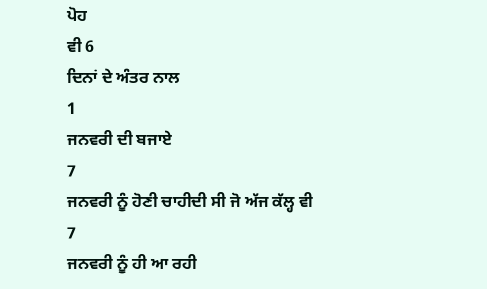ਪੋਹ
ਵੀ 6
ਦਿਨਾਂ ਦੇ ਅੰਤਰ ਨਾਲ
1
ਜਨਵਰੀ ਦੀ ਬਜਾਏ
7
ਜਨਵਰੀ ਨੂੰ ਹੋਣੀ ਚਾਹੀਦੀ ਸੀ ਜੋ ਅੱਜ ਕੱਲ੍ਹ ਵੀ
7
ਜਨਵਰੀ ਨੂੰ ਹੀ ਆ ਰਹੀ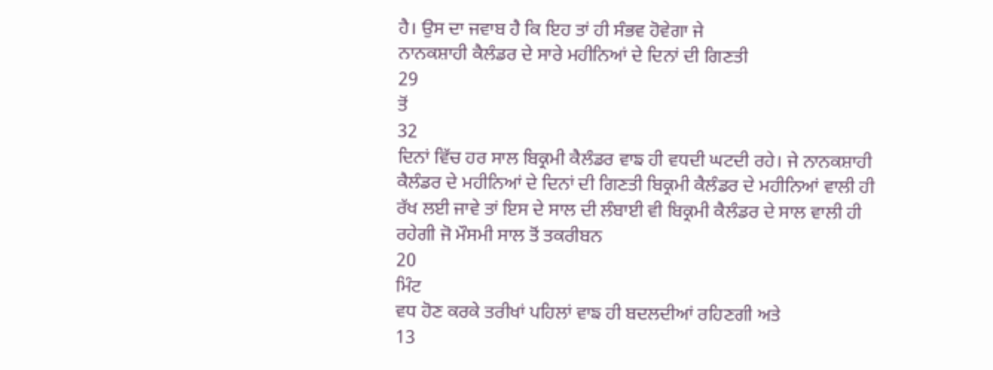ਹੈ। ਉਸ ਦਾ ਜਵਾਬ ਹੈ ਕਿ ਇਹ ਤਾਂ ਹੀ ਸੰਭਵ ਹੋਵੇਗਾ ਜੇ
ਨਾਨਕਸ਼ਾਹੀ ਕੈਲੰਡਰ ਦੇ ਸਾਰੇ ਮਹੀਨਿਆਂ ਦੇ ਦਿਨਾਂ ਦੀ ਗਿਣਤੀ
29
ਤੋਂ
32
ਦਿਨਾਂ ਵਿੱਚ ਹਰ ਸਾਲ ਬਿਕ੍ਰਮੀ ਕੈਲੰਡਰ ਵਾਙ ਹੀ ਵਧਦੀ ਘਟਦੀ ਰਹੇ। ਜੇ ਨਾਨਕਸ਼ਾਹੀ
ਕੈਲੰਡਰ ਦੇ ਮਹੀਨਿਆਂ ਦੇ ਦਿਨਾਂ ਦੀ ਗਿਣਤੀ ਬਿਕ੍ਰਮੀ ਕੈਲੰਡਰ ਦੇ ਮਹੀਨਿਆਂ ਵਾਲੀ ਹੀ
ਰੱਖ ਲਈ ਜਾਵੇ ਤਾਂ ਇਸ ਦੇ ਸਾਲ ਦੀ ਲੰਬਾਈ ਵੀ ਬਿਕ੍ਰਮੀ ਕੈਲੰਡਰ ਦੇ ਸਾਲ ਵਾਲੀ ਹੀ
ਰਹੇਗੀ ਜੋ ਮੌਸਮੀ ਸਾਲ ਤੋਂ ਤਕਰੀਬਨ
20
ਮਿੰਟ
ਵਧ ਹੋਣ ਕਰਕੇ ਤਰੀਖਾਂ ਪਹਿਲਾਂ ਵਾਙ ਹੀ ਬਦਲਦੀਆਂ ਰਹਿਣਗੀ ਅਤੇ
13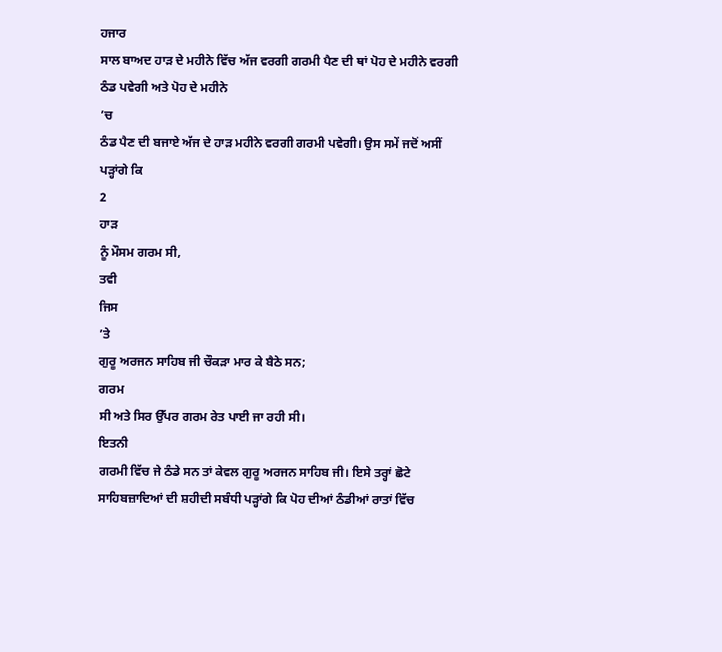ਹਜਾਰ
ਸਾਲ ਬਾਅਦ ਹਾੜ ਦੇ ਮਹੀਨੇ ਵਿੱਚ ਅੱਜ ਵਰਗੀ ਗਰਮੀ ਪੈਣ ਦੀ ਥਾਂ ਪੋਹ ਦੇ ਮਹੀਨੇ ਵਰਗੀ
ਠੰਡ ਪਵੇਗੀ ਅਤੇ ਪੋਹ ਦੇ ਮਹੀਨੇ
’ਚ
ਠੰਡ ਪੈਣ ਦੀ ਬਜਾਏ ਅੱਜ ਦੇ ਹਾੜ ਮਹੀਨੇ ਵਰਗੀ ਗਰਮੀ ਪਵੇਗੀ। ਉਸ ਸਮੇਂ ਜਦੋਂ ਅਸੀਂ
ਪੜ੍ਹਾਂਗੇ ਕਿ
2
ਹਾੜ
ਨੂੰ ਮੌਸਮ ਗਰਮ ਸੀ,
ਤਵੀ
ਜਿਸ
’ਤੇ
ਗੁਰੂ ਅਰਜਨ ਸਾਹਿਬ ਜੀ ਚੌਕੜਾ ਮਾਰ ਕੇ ਬੈਠੇ ਸਨ;
ਗਰਮ
ਸੀ ਅਤੇ ਸਿਰ ਉੱਪਰ ਗਰਮ ਰੇਤ ਪਾਈ ਜਾ ਰਹੀ ਸੀ।
ਇਤਨੀ
ਗਰਮੀ ਵਿੱਚ ਜੇ ਠੰਡੇ ਸਨ ਤਾਂ ਕੇਵਲ ਗੁਰੂ ਅਰਜਨ ਸਾਹਿਬ ਜੀ। ਇਸੇ ਤਰ੍ਹਾਂ ਛੋਟੇ
ਸਾਹਿਬਜ਼ਾਦਿਆਂ ਦੀ ਸ਼ਹੀਦੀ ਸਬੰਧੀ ਪੜ੍ਹਾਂਗੇ ਕਿ ਪੋਹ ਦੀਆਂ ਠੰਡੀਆਂ ਰਾਤਾਂ ਵਿੱਚ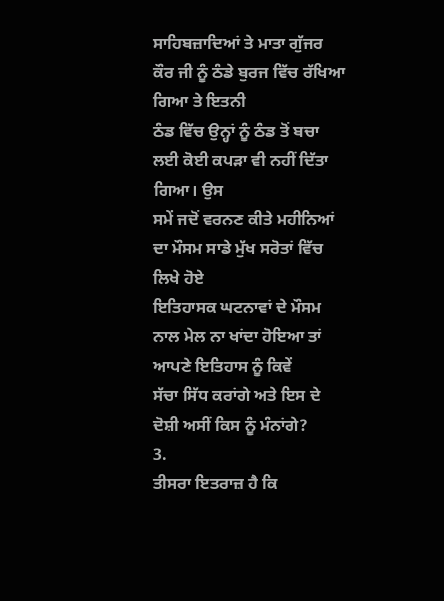ਸਾਹਿਬਜ਼ਾਦਿਆਂ ਤੇ ਮਾਤਾ ਗੁੱਜਰ ਕੌਰ ਜੀ ਨੂੰ ਠੰਡੇ ਬੁਰਜ ਵਿੱਚ ਰੱਖਿਆ ਗਿਆ ਤੇ ਇਤਨੀ
ਠੰਡ ਵਿੱਚ ਉਨ੍ਹਾਂ ਨੂੰ ਠੰਡ ਤੋਂ ਬਚਾ ਲਈ ਕੋਈ ਕਪੜਾ ਵੀ ਨਹੀਂ ਦਿੱਤਾ ਗਿਆ। ਉਸ
ਸਮੇਂ ਜਦੋਂ ਵਰਨਣ ਕੀਤੇ ਮਹੀਨਿਆਂ ਦਾ ਮੌਸਮ ਸਾਡੇ ਮੁੱਖ ਸਰੋਤਾਂ ਵਿੱਚ ਲਿਖੇ ਹੋਏ
ਇਤਿਹਾਸਕ ਘਟਨਾਵਾਂ ਦੇ ਮੌਸਮ ਨਾਲ ਮੇਲ ਨਾ ਖਾਂਦਾ ਹੋਇਆ ਤਾਂ ਆਪਣੇ ਇਤਿਹਾਸ ਨੂੰ ਕਿਵੇਂ
ਸੱਚਾ ਸਿੱਧ ਕਰਾਂਗੇ ਅਤੇ ਇਸ ਦੇ ਦੋਸ਼ੀ ਅਸੀਂ ਕਿਸ ਨੂੰ ਮੰਨਾਂਗੇ?
3.
ਤੀਸਰਾ ਇਤਰਾਜ਼ ਹੈ ਕਿ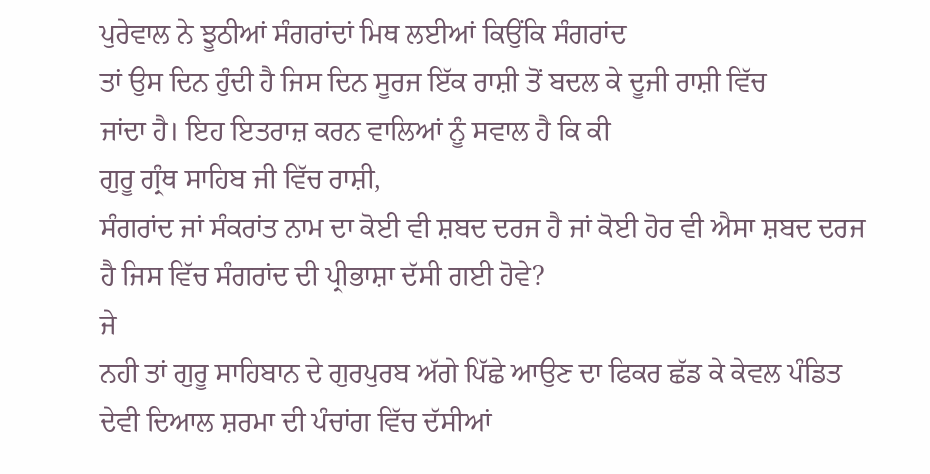ਪੁਰੇਵਾਲ ਨੇ ਝੂਠੀਆਂ ਸੰਗਰਾਂਦਾਂ ਮਿਥ ਲਈਆਂ ਕਿਉਂਕਿ ਸੰਗਰਾਂਦ
ਤਾਂ ਉਸ ਦਿਨ ਹੁੰਦੀ ਹੈ ਜਿਸ ਦਿਨ ਸੂਰਜ ਇੱਕ ਰਾਸ਼ੀ ਤੋਂ ਬਦਲ ਕੇ ਦੂਜੀ ਰਾਸ਼ੀ ਵਿੱਚ
ਜਾਂਦਾ ਹੈ। ਇਹ ਇਤਰਾਜ਼ ਕਰਨ ਵਾਲਿਆਂ ਨੂੰ ਸਵਾਲ ਹੈ ਕਿ ਕੀ
ਗੁਰੂ ਗ੍ਰੰਥ ਸਾਹਿਬ ਜੀ ਵਿੱਚ ਰਾਸ਼ੀ,
ਸੰਗਰਾਂਦ ਜਾਂ ਸੰਕਰਾਂਤ ਨਾਮ ਦਾ ਕੋਈ ਵੀ ਸ਼ਬਦ ਦਰਜ ਹੈ ਜਾਂ ਕੋਈ ਹੋਰ ਵੀ ਐਸਾ ਸ਼ਬਦ ਦਰਜ
ਹੈ ਜਿਸ ਵਿੱਚ ਸੰਗਰਾਂਦ ਦੀ ਪ੍ਰੀਭਾਸ਼ਾ ਦੱਸੀ ਗਈ ਹੋਵੇ?
ਜੇ
ਨਹੀ ਤਾਂ ਗੁਰੂ ਸਾਹਿਬਾਨ ਦੇ ਗੁਰਪੁਰਬ ਅੱਗੇ ਪਿੱਛੇ ਆਉਣ ਦਾ ਫਿਕਰ ਛੱਡ ਕੇ ਕੇਵਲ ਪੰਡਿਤ
ਦੇਵੀ ਦਿਆਲ ਸ਼ਰਮਾ ਦੀ ਪੰਚਾਂਗ ਵਿੱਚ ਦੱਸੀਆਂ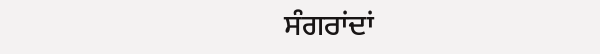ਸੰਗਰਾਂਦਾਂ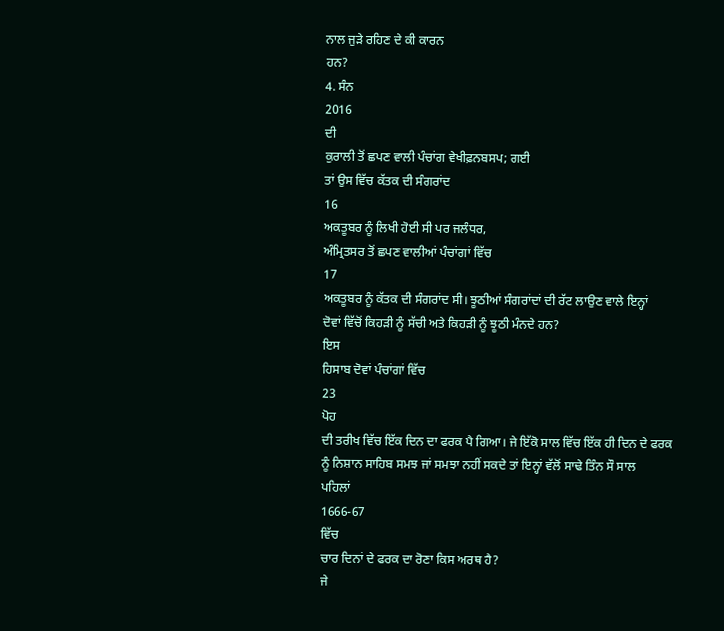ਨਾਲ ਜੁੜੇ ਰਹਿਣ ਦੇ ਕੀ ਕਾਰਨ
ਹਨ?
4. ਸੰਨ
2016
ਦੀ
ਕੁਰਾਲੀ ਤੋਂ ਛਪਣ ਵਾਲੀ ਪੰਚਾਂਗ ਵੇਖੀਫ਼ਨਬਸਪ; ਗਈ
ਤਾਂ ਉਸ ਵਿੱਚ ਕੱਤਕ ਦੀ ਸੰਗਰਾਂਦ
16
ਅਕਤੂਬਰ ਨੂੰ ਲਿਖੀ ਹੋਈ ਸੀ ਪਰ ਜਲੰਧਰ,
ਅੰਮ੍ਰਿਤਸਰ ਤੋਂ ਛਪਣ ਵਾਲੀਆਂ ਪੰਚਾਂਗਾਂ ਵਿੱਚ
17
ਅਕਤੂਬਰ ਨੂੰ ਕੱਤਕ ਦੀ ਸੰਗਰਾਂਦ ਸੀ। ਝੂਠੀਆਂ ਸੰਗਰਾਂਦਾਂ ਦੀ ਰੱਟ ਲਾਉਣ ਵਾਲੇ ਇਨ੍ਹਾਂ
ਦੋਵਾਂ ਵਿੱਚੋਂ ਕਿਹੜੀ ਨੂੰ ਸੱਚੀ ਅਤੇ ਕਿਹੜੀ ਨੂੰ ਝੂਠੀ ਮੰਨਦੇ ਹਨ?
ਇਸ
ਹਿਸਾਬ ਦੋਵਾਂ ਪੰਚਾਂਗਾਂ ਵਿੱਚ
23
ਪੋਹ
ਦੀ ਤਰੀਖ ਵਿੱਚ ਇੱਕ ਦਿਨ ਦਾ ਫਰਕ ਪੈ ਗਿਆ। ਜੇ ਇੱਕੋ ਸਾਲ ਵਿੱਚ ਇੱਕ ਹੀ ਦਿਨ ਦੇ ਫਰਕ
ਨੂੰ ਨਿਸ਼ਾਨ ਸਾਹਿਬ ਸਮਝ ਜਾਂ ਸਮਝਾ ਨਹੀਂ ਸਕਦੇ ਤਾਂ ਇਨ੍ਹਾਂ ਵੱਲੋਂ ਸਾਢੇ ਤਿੰਨ ਸੌ ਸਾਲ
ਪਹਿਲਾਂ
1666-67
ਵਿੱਚ
ਚਾਰ ਦਿਨਾਂ ਦੇ ਫਰਕ ਦਾ ਰੋਣਾ ਕਿਸ ਅਰਥ ਹੈ?
ਜੇ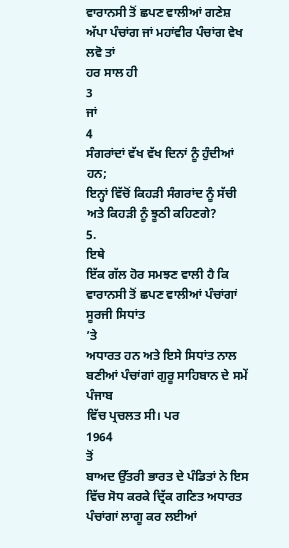ਵਾਰਾਨਸੀ ਤੋਂ ਛਪਣ ਵਾਲੀਆਂ ਗਣੇਸ਼ ਅੱਪਾ ਪੰਚਾਂਗ ਜਾਂ ਮਹਾਂਵੀਰ ਪੰਚਾਂਗ ਵੇਖ ਲਵੋ ਤਾਂ
ਹਰ ਸਾਲ ਹੀ
3
ਜਾਂ
4
ਸੰਗਰਾਂਦਾਂ ਵੱਖ ਵੱਖ ਦਿਨਾਂ ਨੂੰ ਹੁੰਦੀਆਂ ਹਨ;
ਇਨ੍ਹਾਂ ਵਿੱਚੋਂ ਕਿਹੜੀ ਸੰਗਰਾਂਦ ਨੂੰ ਸੱਚੀ ਅਤੇ ਕਿਹੜੀ ਨੂੰ ਝੂਠੀ ਕਹਿਣਗੇ?
5.
ਇਥੇ
ਇੱਕ ਗੱਲ ਹੋਰ ਸਮਝਣ ਵਾਲੀ ਹੈ ਕਿ ਵਾਰਾਨਸੀ ਤੋਂ ਛਪਣ ਵਾਲੀਆਂ ਪੰਚਾਂਗਾਂ ਸੂਰਜੀ ਸਿਧਾਂਤ
’ਤੇ
ਅਧਾਰਤ ਹਨ ਅਤੇ ਇਸੇ ਸਿਧਾਂਤ ਨਾਲ ਬਣੀਆਂ ਪੰਚਾਂਗਾਂ ਗੁਰੂ ਸਾਹਿਬਾਨ ਦੇ ਸਮੇਂ ਪੰਜਾਬ
ਵਿੱਚ ਪ੍ਰਚਲਤ ਸੀ। ਪਰ
1964
ਤੋਂ
ਬਾਅਦ ਉੱਤਰੀ ਭਾਰਤ ਦੇ ਪੰਡਿਤਾਂ ਨੇ ਇਸ ਵਿੱਚ ਸੋਧ ਕਰਕੇ ਦ੍ਰਿੱਕ ਗਣਿਤ ਅਧਾਰਤ
ਪੰਚਾਂਗਾਂ ਲਾਗੂ ਕਰ ਲਈਆਂ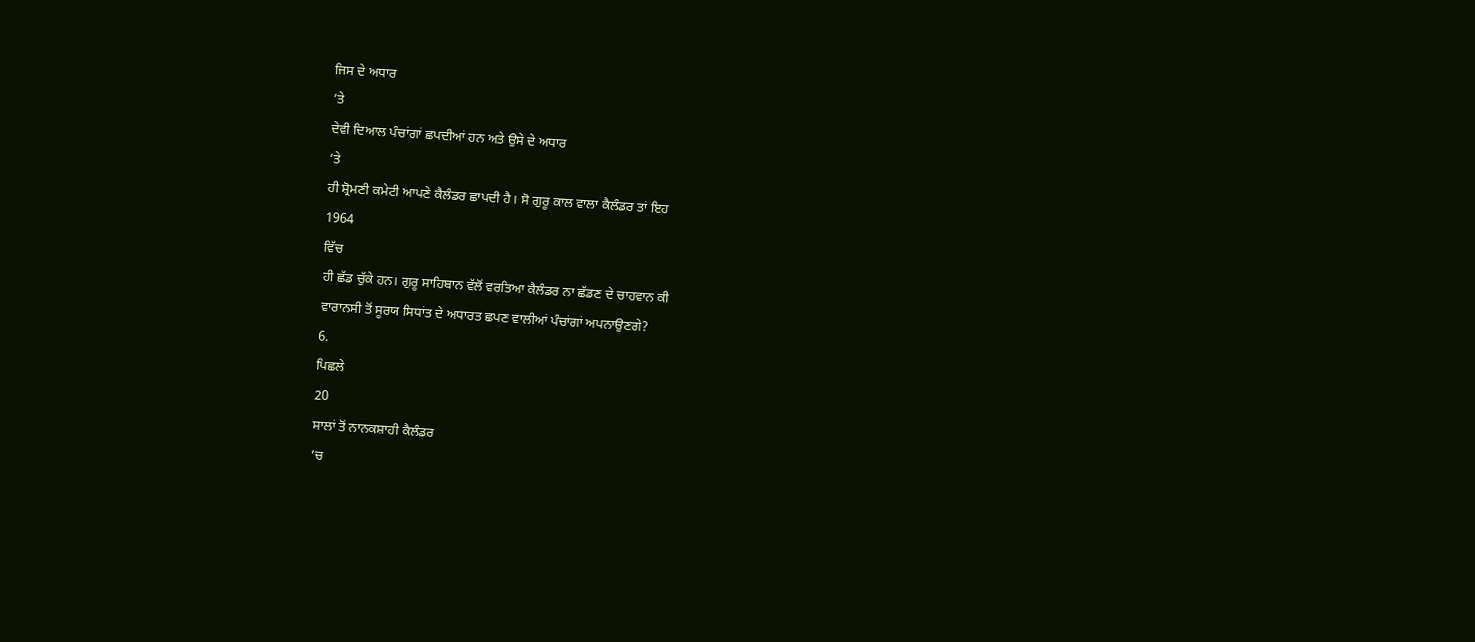ਜਿਸ ਦੇ ਅਧਾਰ
’ਤੇ
ਦੇਵੀ ਦਿਆਲ ਪੰਚਾਂਗਾਂ ਛਪਦੀਆਂ ਹਨ ਅਤੇ ਉਸੇ ਦੇ ਅਧਾਰ
’ਤੇ
ਹੀ ਸ਼੍ਰੋਮਣੀ ਕਮੇਟੀ ਆਪਣੇ ਕੈਲੰਡਰ ਛਾਪਦੀ ਹੈ। ਸੋ ਗੁਰੂ ਕਾਲ ਵਾਲਾ ਕੈਲੰਡਰ ਤਾਂ ਇਹ
1964
ਵਿੱਚ
ਹੀ ਛੱਡ ਚੁੱਕੇ ਹਨ। ਗੁਰੂ ਸਾਹਿਬਾਨ ਵੱਲੋਂ ਵਰਤਿਆ ਕੈਲੰਡਰ ਨਾ ਛੱਡਣ ਦੇ ਚਾਹਵਾਨ ਕੀ
ਵਾਰਾਨਸੀ ਤੋਂ ਸੂਰਯ ਸਿਧਾਂਤ ਦੇ ਅਧਾਰਤ ਛਪਣ ਵਾਲੀਆਂ ਪੰਚਾਂਗਾਂ ਅਪਨਾਉਣਗੇ?
6.
ਪਿਛਲੇ
20
ਸਾਲਾਂ ਤੋਂ ਨਾਨਕਸ਼ਾਹੀ ਕੈਲੰਡਰ
’ਚ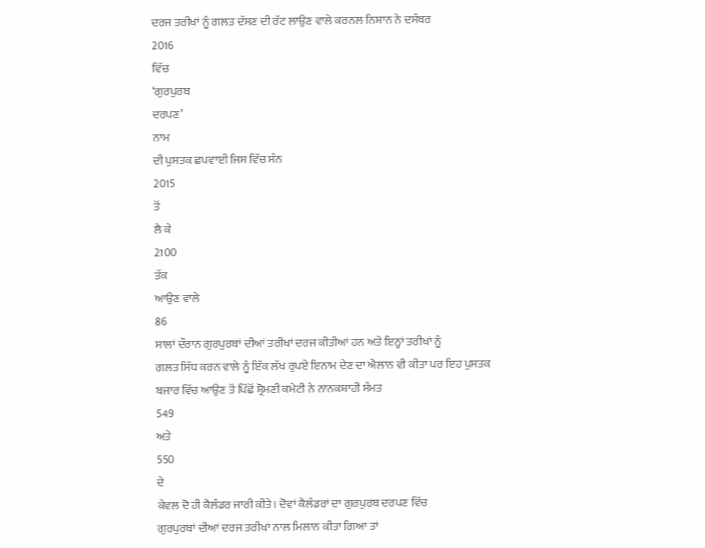ਦਰਜ ਤਰੀਖਾਂ ਨੂੰ ਗਲਤ ਦੱਸਣ ਦੀ ਰੱਟ ਲਾਉਣ ਵਾਲੇ ਕਰਨਲ ਨਿਸ਼ਾਨ ਨੇ ਦਸੰਬਰ
2016
ਵਿੱਚ
‘ਗੁਰਪੁਰਬ
ਦਰਪਣ’
ਨਾਮ
ਦੀ ਪੁਸਤਕ ਛਪਵਾਈ ਜਿਸ ਵਿੱਚ ਸੰਨ
2015
ਤੋਂ
ਲੈ ਕੇ
2100
ਤੱਕ
ਆਉਣ ਵਾਲੇ
86
ਸਾਲਾਂ ਦੌਰਾਨ ਗੁਰਪੁਰਬਾਂ ਦੀਆਂ ਤਰੀਖਾਂ ਦਰਜ ਕੀਤੀਆਂ ਹਨ ਅਤੇ ਇਨ੍ਹਾਂ ਤਰੀਖਾਂ ਨੂੰ
ਗਲਤ ਸਿੱਧ ਕਰਨ ਵਾਲੇ ਨੂੰ ਇੱਕ ਲੱਖ ਰੁਪਏ ਇਨਾਮ ਦੇਣ ਦਾ ਐਲਾਨ ਵੀ ਕੀਤਾ ਪਰ ਇਹ ਪੁਸਤਕ
ਬਜਾਰ ਵਿੱਚ ਆਉਣ ਤੋਂ ਪਿੱਛੋਂ ਸ਼੍ਰੋਮਣੀ ਕਮੇਟੀ ਨੇ ਨਾਨਕਸ਼ਾਹੀ ਸੰਮਤ
549
ਅਤੇ
550
ਦੇ
ਕੇਵਲ ਦੋ ਹੀ ਕੈਲੰਡਰ ਜਾਰੀ ਕੀਤੇ। ਦੋਵਾਂ ਕੈਲੰਡਰਾਂ ਦਾ ਗੁਰਪੁਰਬ ਦਰਪਣ ਵਿੱਚ
ਗੁਰਪੁਰਬਾਂ ਦੀਆਂ ਦਰਜ ਤਰੀਖਾਂ ਨਾਲ ਮਿਲਾਨ ਕੀਤਾ ਗਿਆ ਤਾਂ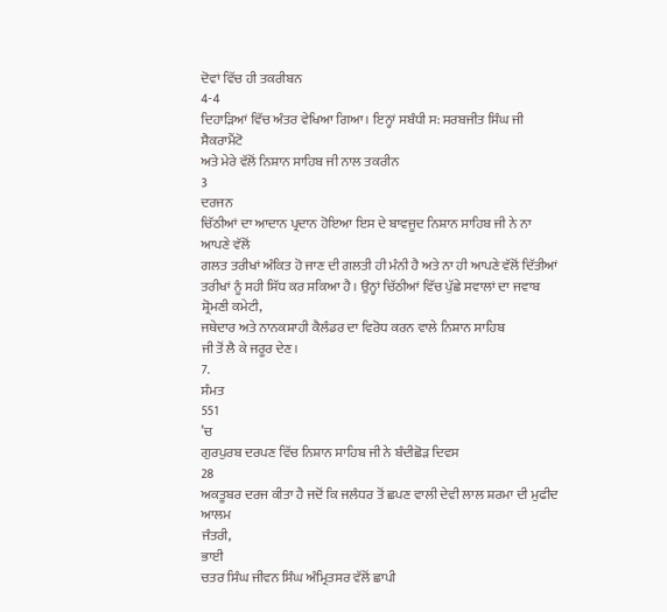ਦੋਵਾਂ ਵਿੱਚ ਹੀ ਤਕਰੀਬਨ
4-4
ਦਿਹਾੜਿਆਂ ਵਿੱਚ ਅੰਤਰ ਵੇਖਿਆ ਗਿਆ। ਇਨ੍ਹਾਂ ਸਬੰਧੀ ਸ: ਸਰਬਜੀਤ ਸਿੰਘ ਜੀ ਸੈਕਰਾਮੈਂਟੋ
ਅਤੇ ਮੇਰੇ ਵੱਲੋਂ ਨਿਸ਼ਾਨ ਸਾਹਿਬ ਜੀ ਨਾਲ ਤਕਰੀਨ
3
ਦਰਜਨ
ਚਿੱਠੀਆਂ ਦਾ ਆਦਾਨ ਪ੍ਰਦਾਨ ਹੋਇਆ ਇਸ ਦੇ ਬਾਵਜੂਦ ਨਿਸ਼ਾਨ ਸਾਹਿਬ ਜੀ ਨੇ ਨਾ ਆਪਣੇ ਵੱਲੋਂ
ਗਲਤ ਤਰੀਖਾਂ ਅੰਕਿਤ ਹੋ ਜਾਣ ਦੀ ਗਲਤੀ ਹੀ ਮੰਨੀ ਹੈ ਅਤੇ ਨਾ ਹੀ ਆਪਣੇ ਵੱਲੋਂ ਦਿੱਤੀਆਂ
ਤਰੀਖਾਂ ਨੂੰ ਸਹੀ ਸਿੱਧ ਕਰ ਸਕਿਆ ਹੈ। ਉਨ੍ਹਾਂ ਚਿੱਠੀਆਂ ਵਿੱਚ ਪੁੱਛੇ ਸਵਾਲਾਂ ਦਾ ਜਵਾਬ
ਸ਼੍ਰੋਮਣੀ ਕਮੇਟੀ,
ਜਥੇਦਾਰ ਅਤੇ ਨਾਨਕਸ਼ਾਹੀ ਕੈਲੰਡਰ ਦਾ ਵਿਰੋਧ ਕਰਨ ਵਾਲੇ ਨਿਸ਼ਾਨ ਸਾਹਿਬ
ਜੀ ਤੋਂ ਲੈ ਕੇ ਜਰੂਰ ਦੇਣ।
7.
ਸੰਮਤ
551
’ਚ
ਗੁਰਪੁਰਬ ਦਰਪਣ ਵਿੱਚ ਨਿਸ਼ਾਨ ਸਾਹਿਬ ਜੀ ਨੇ ਬੰਦੀਛੋੜ ਦਿਵਸ
28
ਅਕਤੂਬਰ ਦਰਜ ਕੀਤਾ ਹੈ ਜਦੋਂ ਕਿ ਜਲੰਧਰ ਤੋਂ ਛਪਣ ਵਾਲੀ ਦੇਵੀ ਲਾਲ ਸ਼ਰਮਾ ਦੀ ਮੁਫੀਦ ਆਲਮ
ਜੰਤਰੀ,
ਭਾਈ
ਚਤਰ ਸਿੰਘ ਜੀਵਨ ਸਿੰਘ ਅੰਮ੍ਰਿਤਸਰ ਵੱਲੋਂ ਛਾਪੀ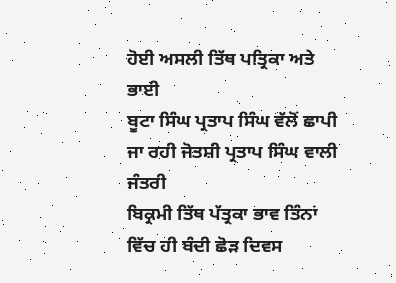ਹੋਈ ਅਸਲੀ ਤਿੱਥ ਪਤ੍ਰਿਕਾ ਅਤੇ ਭਾਈ
ਬੂਟਾ ਸਿੰਘ ਪ੍ਰਤਾਪ ਸਿੰਘ ਵੱਲੋਂ ਛਾਪੀ ਜਾ ਰਹੀ ਜੋਤਸ਼ੀ ਪ੍ਰਤਾਪ ਸਿੰਘ ਵਾਲੀ ਜੰਤਰੀ
ਬਿਕ੍ਰਮੀ ਤਿੱਥ ਪੱਤ੍ਰਕਾ ਭਾਵ ਤਿੰਨਾਂ ਵਿੱਚ ਹੀ ਬੰਦੀ ਛੋੜ ਦਿਵਸ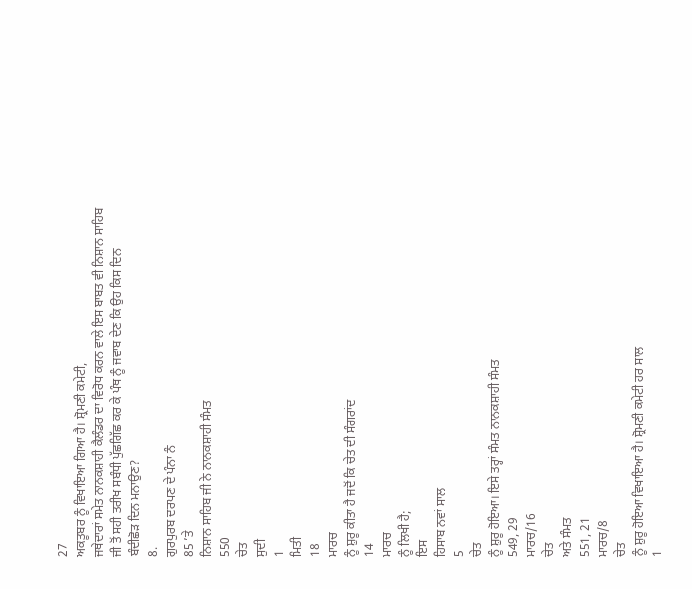27
ਅਕਤੂਬਰ ਨੂੰ ਵਿਖਾਇਆ ਗਿਆ ਹੈ। ਸ਼੍ਰੋਮਣੀ ਕਮੇਟੀ,
ਜਥੇਦਾਰਾਂ ਸਮੇਤ ਨਾਨਕਸ਼ਾਹੀ ਕੈਲੰਡਰ ਦਾ ਵਿਰੋਧ ਕਰਨ ਵਾਲੇ ਇਸ ਬਾਬਤ ਵੀ ਨਿਸ਼ਾਨ ਸਾਹਿਬ
ਜੀ ਤੋਂ ਸਹੀ ਤਰੀਖ ਸਬੰਧੀ ਪੁੱਛਗਿੱਛ ਕਰ ਕੇ ਪੰਥ ਨੂੰ ਜਵਾਬ ਦੇਣ ਕਿ ਉਹ ਕਿਸ ਦਿਨ
ਬੰਦੀਛੋੜ ਦਿਨ ਮਨਾਉਣ?
8.
ਗੁਰਪੁਰਬ ਦਰਪਣ ਦੇ ਪੰਨਾ ਨੰ
85 ’ਤੇ
ਨਿਸ਼ਾਨ ਸਾਹਿਬ ਜੀ ਨੇ ਨਾਨਕਸ਼ਾਹੀ ਸੰਮਤ
550
ਚੇਤ
ਸੁਦੀ
1
ਮਿਤੀ
18
ਮਾਰਚ
ਨੂੰ ਸ਼ੁਰੂ ਕੀਤਾ ਹੈ ਜਦੋਂ ਕਿ ਚੇਤ ਦੀ ਸੰਗਰਾਂਦ
14
ਮਾਰਚ
ਨੂੰ ਲਿਖੀ ਹੈ;
ਇਸ
ਹਿਸਾਬ ਨਵਾਂ ਸਾਲ
5
ਚੇਤ
ਨੂੰ ਸ਼ੁਰੂ ਹੋਇਆ। ਇਸੇ ਤਰ੍ਹਾਂ ਸੰਮਤ ਨਾਨਕਸ਼ਾਹੀ ਸੰਮਤ
549, 29
ਮਾਰਚ/16
ਚੇਤ
ਅਤੇ ਸੰਮਤ
551, 21
ਮਾਰਚ/8
ਚੇਤ
ਨੂੰ ਸ਼ੁਰੂ ਹੋਇਆ ਵਿਖਾਇਆ ਹੈ। ਸ਼੍ਰੋਮਣੀ ਕਮੇਟੀ ਹਰ ਸਾਲ
1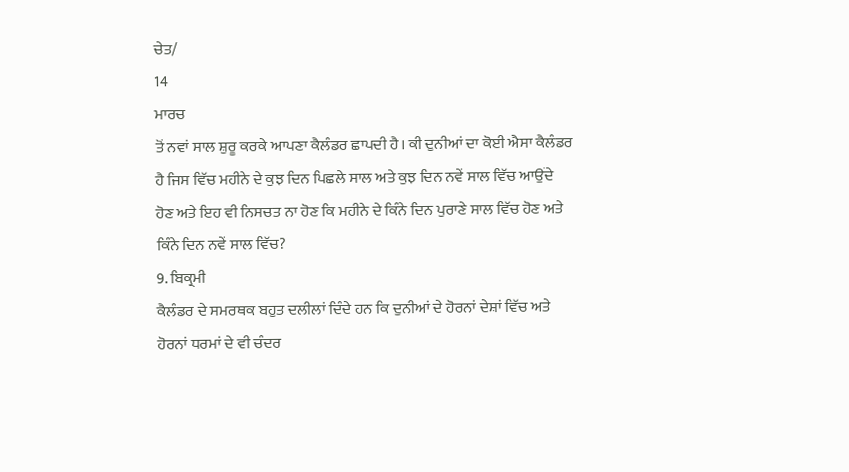ਚੇਤ/
14
ਮਾਰਚ
ਤੋਂ ਨਵਾਂ ਸਾਲ ਸ਼ੁਰੂ ਕਰਕੇ ਆਪਣਾ ਕੈਲੰਡਰ ਛਾਪਦੀ ਹੈ। ਕੀ ਦੁਨੀਆਂ ਦਾ ਕੋਈ ਐਸਾ ਕੈਲੰਡਰ
ਹੈ ਜਿਸ ਵਿੱਚ ਮਹੀਨੇ ਦੇ ਕੁਝ ਦਿਨ ਪਿਛਲੇ ਸਾਲ ਅਤੇ ਕੁਝ ਦਿਨ ਨਵੇਂ ਸਾਲ ਵਿੱਚ ਆਉਂਦੇ
ਹੋਣ ਅਤੇ ਇਹ ਵੀ ਨਿਸਚਤ ਨਾ ਹੋਣ ਕਿ ਮਹੀਨੇ ਦੇ ਕਿੰਨੇ ਦਿਨ ਪੁਰਾਣੇ ਸਾਲ ਵਿੱਚ ਹੋਣ ਅਤੇ
ਕਿੰਨੇ ਦਿਨ ਨਵੇਂ ਸਾਲ ਵਿੱਚ?
9. ਬਿਕ੍ਰਮੀ
ਕੈਲੰਡਰ ਦੇ ਸਮਰਥਕ ਬਹੁਤ ਦਲੀਲਾਂ ਦਿੰਦੇ ਹਨ ਕਿ ਦੁਨੀਆਂ ਦੇ ਹੋਰਨਾਂ ਦੇਸ਼ਾਂ ਵਿੱਚ ਅਤੇ
ਹੋਰਨਾਂ ਧਰਮਾਂ ਦੇ ਵੀ ਚੰਦਰ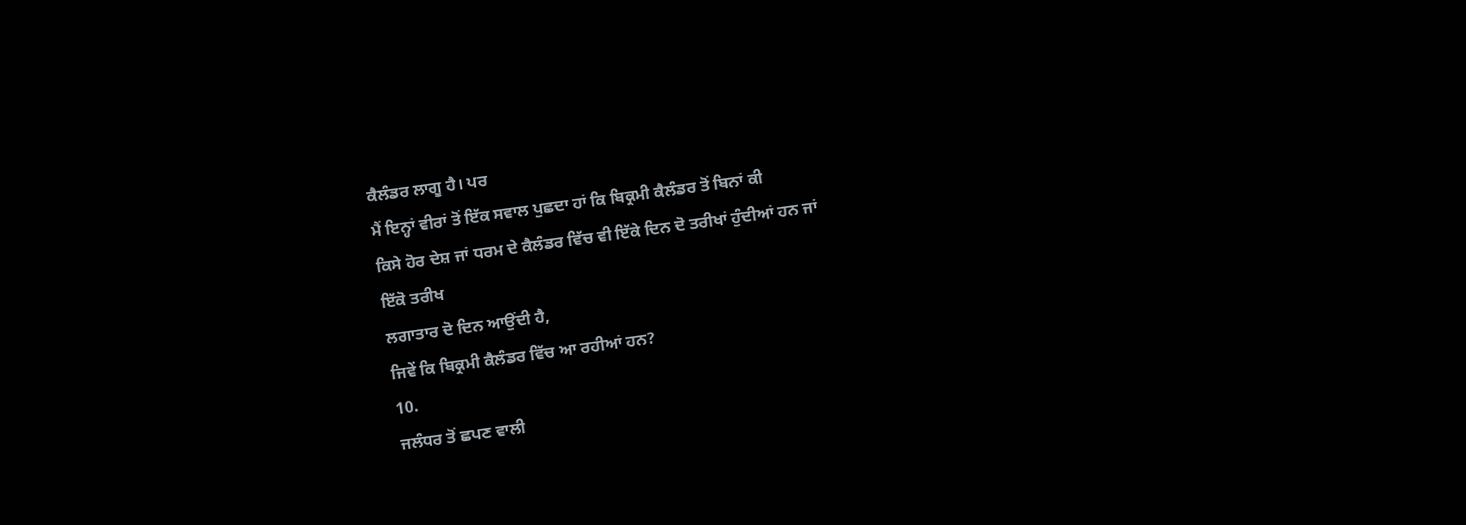ਕੈਲੰਡਰ ਲਾਗੂ ਹੈ। ਪਰ
ਮੈਂ ਇਨ੍ਹਾਂ ਵੀਰਾਂ ਤੋਂ ਇੱਕ ਸਵਾਲ ਪੁਛਦਾ ਹਾਂ ਕਿ ਬਿਕ੍ਰਮੀ ਕੈਲੰਡਰ ਤੋਂ ਬਿਨਾਂ ਕੀ
ਕਿਸੇ ਹੋਰ ਦੇਸ਼ ਜਾਂ ਧਰਮ ਦੇ ਕੈਲੰਡਰ ਵਿੱਚ ਵੀ ਇੱਕੇ ਦਿਨ ਦੋ ਤਰੀਖਾਂ ਹੁੰਦੀਆਂ ਹਨ ਜਾਂ
ਇੱਕੋ ਤਰੀਖ
ਲਗਾਤਾਰ ਦੋ ਦਿਨ ਆਉਂਦੀ ਹੈ,
ਜਿਵੇਂ ਕਿ ਬਿਕ੍ਰਮੀ ਕੈਲੰਡਰ ਵਿੱਚ ਆ ਰਹੀਆਂ ਹਨ?
10.
ਜਲੰਧਰ ਤੋਂ ਛਪਣ ਵਾਲੀ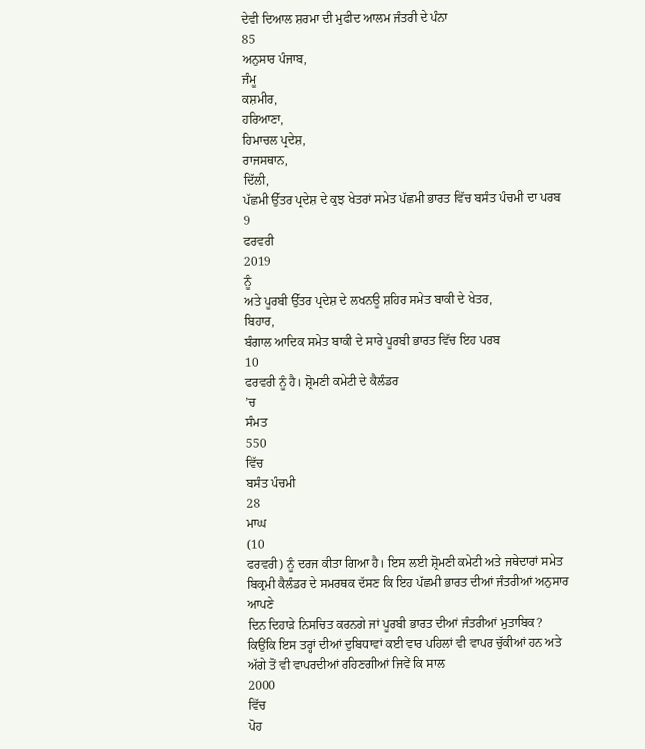ਦੇਵੀ ਦਿਆਲ ਸ਼ਰਮਾ ਦੀ ਮੁਫੀਦ ਆਲਮ ਜੰਤਰੀ ਦੇ ਪੰਨਾ
85
ਅਨੁਸਾਰ ਪੰਜਾਬ,
ਜੰਮੂ
ਕਸ਼ਮੀਰ,
ਹਰਿਆਣਾ,
ਹਿਮਾਚਲ ਪ੍ਰਦੇਸ਼,
ਰਾਜਸਥਾਨ,
ਦਿੱਲੀ,
ਪੱਛਮੀ ਉੱਤਰ ਪ੍ਰਦੇਸ਼ ਦੇ ਕੁਝ ਖੇਤਰਾਂ ਸਮੇਤ ਪੱਛਮੀ ਭਾਰਤ ਵਿੱਚ ਬਸੰਤ ਪੰਚਮੀ ਦਾ ਪਰਬ
9
ਫਰਵਰੀ
2019
ਨੂੰ
ਅਤੇ ਪੂਰਬੀ ਉੱਤਰ ਪ੍ਰਦੇਸ਼ ਦੇ ਲਖਨਊ ਸ਼ਹਿਰ ਸਮੇਤ ਬਾਕੀ ਦੇ ਖੇਤਰ,
ਬਿਹਾਰ,
ਬੰਗਾਲ ਆਦਿਕ ਸਮੇਤ ਬਾਕੀ ਦੇ ਸਾਰੇ ਪੂਰਬੀ ਭਾਰਤ ਵਿੱਚ ਇਹ ਪਰਬ
10
ਫਰਵਰੀ ਨੂੰ ਹੈ। ਸ਼੍ਰੋਮਣੀ ਕਮੇਟੀ ਦੇ ਕੈਲੰਡਰ
’ਚ
ਸੰਮਤ
550
ਵਿੱਚ
ਬਸੰਤ ਪੰਚਮੀ
28
ਮਾਘ
(10
ਫਰਵਰੀ) ਨੂੰ ਦਰਜ ਕੀਤਾ ਗਿਆ ਹੈ। ਇਸ ਲਈ ਸ਼੍ਰੋਮਣੀ ਕਮੇਟੀ ਅਤੇ ਜਥੇਦਾਰਾਂ ਸਮੇਤ
ਬਿਕ੍ਰਮੀ ਕੈਲੰਡਰ ਦੇ ਸਮਰਥਕ ਦੱਸਣ ਕਿ ਇਹ ਪੱਛਮੀ ਭਾਰਤ ਦੀਆਂ ਜੰਤਰੀਆਂ ਅਨੁਸਾਰ ਆਪਣੇ
ਦਿਨ ਦਿਹਾੜੇ ਨਿਸਚਿਤ ਕਰਨਗੇ ਜਾਂ ਪੂਰਬੀ ਭਾਰਤ ਦੀਆਂ ਜੰਤਰੀਆਂ ਮੁਤਾਬਿਕ?
ਕਿਉਂਕਿ ਇਸ ਤਰ੍ਹਾਂ ਦੀਆਂ ਦੁਬਿਧਾਵਾਂ ਕਈ ਵਾਰ ਪਹਿਲਾਂ ਵੀ ਵਾਪਰ ਚੁੱਕੀਆਂ ਹਨ ਅਤੇ
ਅੱਗੇ ਤੋਂ ਵੀ ਵਾਪਰਦੀਆਂ ਰਹਿਣਗੀਆਂ ਜਿਵੇਂ ਕਿ ਸਾਲ
2000
ਵਿੱਚ
ਪੋਹ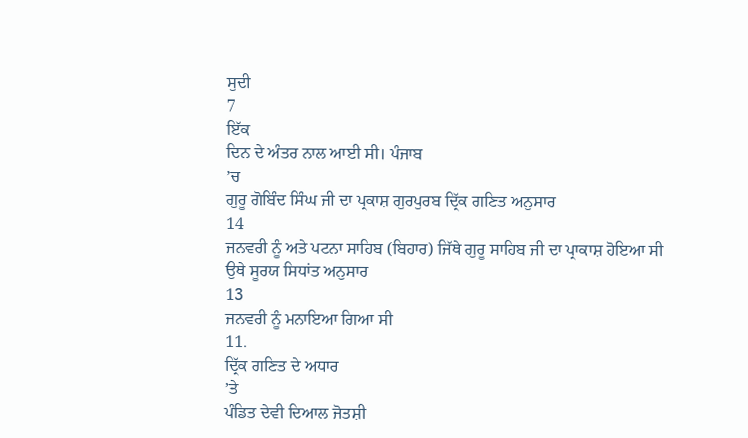ਸੁਦੀ
7
ਇੱਕ
ਦਿਨ ਦੇ ਅੰਤਰ ਨਾਲ ਆਈ ਸੀ। ਪੰਜਾਬ
’ਚ
ਗੁਰੂ ਗੋਬਿੰਦ ਸਿੰਘ ਜੀ ਦਾ ਪ੍ਰਕਾਸ਼ ਗੁਰਪੁਰਬ ਦ੍ਰਿੱਕ ਗਣਿਤ ਅਨੁਸਾਰ
14
ਜਨਵਰੀ ਨੂੰ ਅਤੇ ਪਟਨਾ ਸਾਹਿਬ (ਬਿਹਾਰ) ਜਿੱਥੇ ਗੁਰੂ ਸਾਹਿਬ ਜੀ ਦਾ ਪ੍ਰਾਕਾਸ਼ ਹੋਇਆ ਸੀ
ਉਥੇ ਸੂਰਯ ਸਿਧਾਂਤ ਅਨੁਸਾਰ
13
ਜਨਵਰੀ ਨੂੰ ਮਨਾਇਆ ਗਿਆ ਸੀ
11.
ਦ੍ਰਿੱਕ ਗਣਿਤ ਦੇ ਅਧਾਰ
’ਤੇ
ਪੰਡਿਤ ਦੇਵੀ ਦਿਆਲ ਜੋਤਸ਼ੀ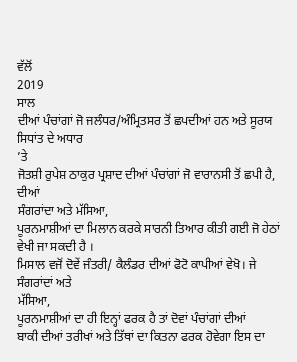ਵੱਲੋਂ
2019
ਸਾਲ
ਦੀਆਂ ਪੰਚਾਂਗਾਂ ਜੋ ਜਲੰਧਰ/ਅੰਮ੍ਰਿਤਸਰ ਤੋਂ ਛਪਦੀਆਂ ਹਨ ਅਤੇ ਸੂਰਯ ਸਿਧਾਂਤ ਦੇ ਅਧਾਰ
’ਤੇ
ਜੋਤਸ਼ੀ ਰੁਪੇਸ਼ ਠਾਕੁਰ ਪ੍ਰਸ਼ਾਦ ਦੀਆਂ ਪੰਚਾਂਗਾਂ ਜੋ ਵਾਰਾਨਸੀ ਤੋਂ ਛਪੀ ਹੈ,
ਦੀਆਂ
ਸੰਗਰਾਂਦਾ ਅਤੇ ਮੱਸਿਆ,
ਪੂਰਨਮਾਸ਼ੀਆਂ ਦਾ ਮਿਲਾਨ ਕਰਕੇ ਸਾਰਨੀ ਤਿਆਰ ਕੀਤੀ ਗਈ ਜੋ ਹੇਠਾਂ ਵੇਖੀ ਜਾ ਸਕਦੀ ਹੈ ।
ਮਿਸਾਲ ਵਜੋਂ ਦੋਵੇਂ ਜੰਤਰੀ/ ਕੈਲੰਡਰ ਦੀਆਂ ਫੋਟੋ ਕਾਪੀਆਂ ਵੇਖੋ। ਜੇ ਸੰਗਰਾਂਦਾਂ ਅਤੇ
ਮੱਸਿਆ,
ਪੂਰਨਮਾਸ਼ੀਆਂ ਦਾ ਹੀ ਇਨ੍ਹਾਂ ਫਰਕ ਹੈ ਤਾਂ ਦੋਵਾਂ ਪੰਚਾਂਗਾਂ ਦੀਆਂ
ਬਾਕੀ ਦੀਆਂ ਤਰੀਖਾਂ ਅਤੇ ਤਿੱਥਾਂ ਦਾ ਕਿਤਨਾ ਫਰਕ ਹੋਵੇਗਾ ਇਸ ਦਾ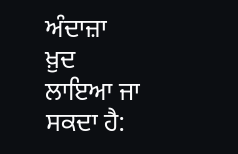ਅੰਦਾਜ਼ਾ ਖ਼ੁਦ ਲਾਇਆ ਜਾ
ਸਕਦਾ ਹੈ: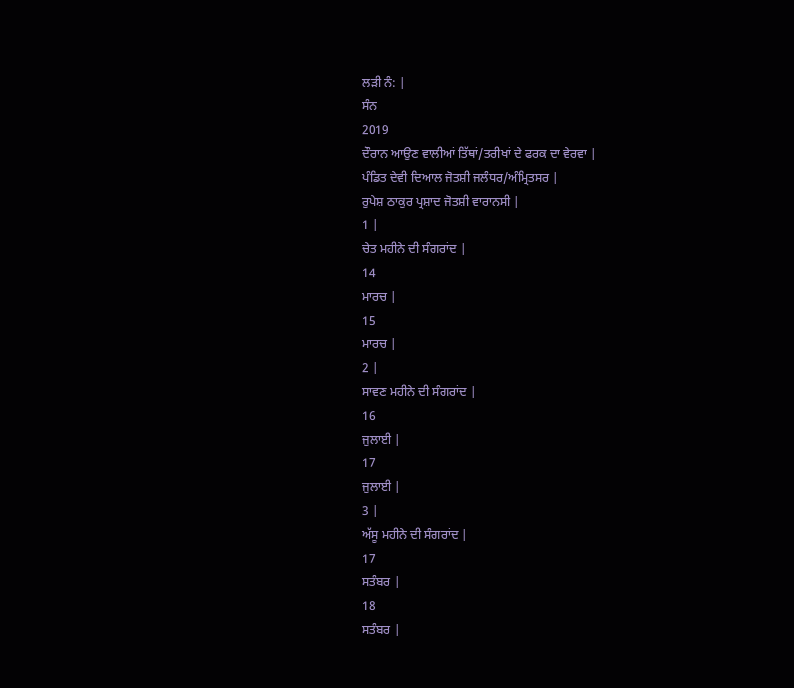ਲੜੀ ਨੰ: |
ਸੰਨ
2019
ਦੌਰਾਨ ਆਉਣ ਵਾਲੀਆਂ ਤਿੱਥਾਂ/ਤਰੀਖਾਂ ਦੇ ਫਰਕ ਦਾ ਵੇਰਵਾ |
ਪੰਡਿਤ ਦੇਵੀ ਦਿਆਲ ਜੋਤਸ਼ੀ ਜਲੰਧਰ/ਅੰਮ੍ਰਿਤਸਰ |
ਰੁਪੇਸ਼ ਠਾਕੁਰ ਪ੍ਰਸ਼ਾਦ ਜੋਤਸ਼ੀ ਵਾਰਾਨਸੀ |
1 |
ਚੇਤ ਮਹੀਨੇ ਦੀ ਸੰਗਰਾਂਦ |
14
ਮਾਰਚ |
15
ਮਾਰਚ |
2 |
ਸਾਵਣ ਮਹੀਨੇ ਦੀ ਸੰਗਰਾਂਦ |
16
ਜੁਲਾਈ |
17
ਜੁਲਾਈ |
3 |
ਅੱਸੂ ਮਹੀਨੇ ਦੀ ਸੰਗਰਾਂਦ |
17
ਸਤੰਬਰ |
18
ਸਤੰਬਰ |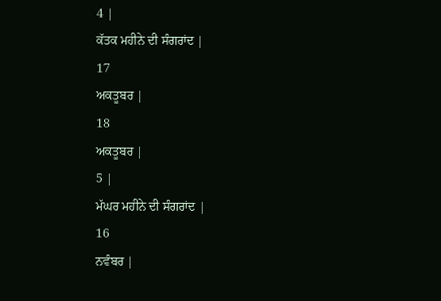4 |
ਕੱਤਕ ਮਹੀਨੇ ਦੀ ਸੰਗਰਾਂਦ |
17
ਅਕਤੂਬਰ |
18
ਅਕਤੂਬਰ |
5 |
ਮੱਘਰ ਮਹੀਨੇ ਦੀ ਸੰਗਰਾਂਦ |
16
ਨਵੰਬਰ |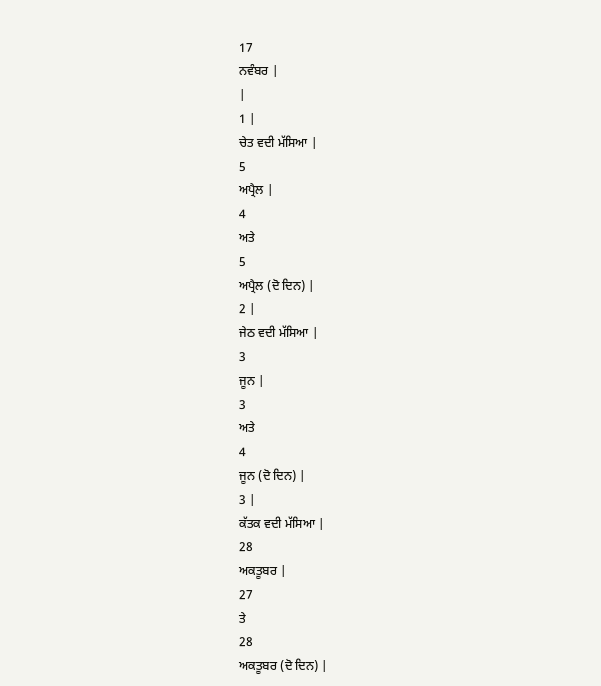17
ਨਵੰਬਰ |
|
1 |
ਚੇਤ ਵਦੀ ਮੱਸਿਆ |
5
ਅਪ੍ਰੈਲ |
4
ਅਤੇ
5
ਅਪ੍ਰੈਲ (ਦੋ ਦਿਨ) |
2 |
ਜੇਠ ਵਦੀ ਮੱਸਿਆ |
3
ਜੂਨ |
3
ਅਤੇ
4
ਜੂਨ (ਦੋ ਦਿਨ) |
3 |
ਕੱਤਕ ਵਦੀ ਮੱਸਿਆ |
28
ਅਕਤੂਬਰ |
27
ਤੇ
28
ਅਕਤੂਬਰ (ਦੋ ਦਿਨ) |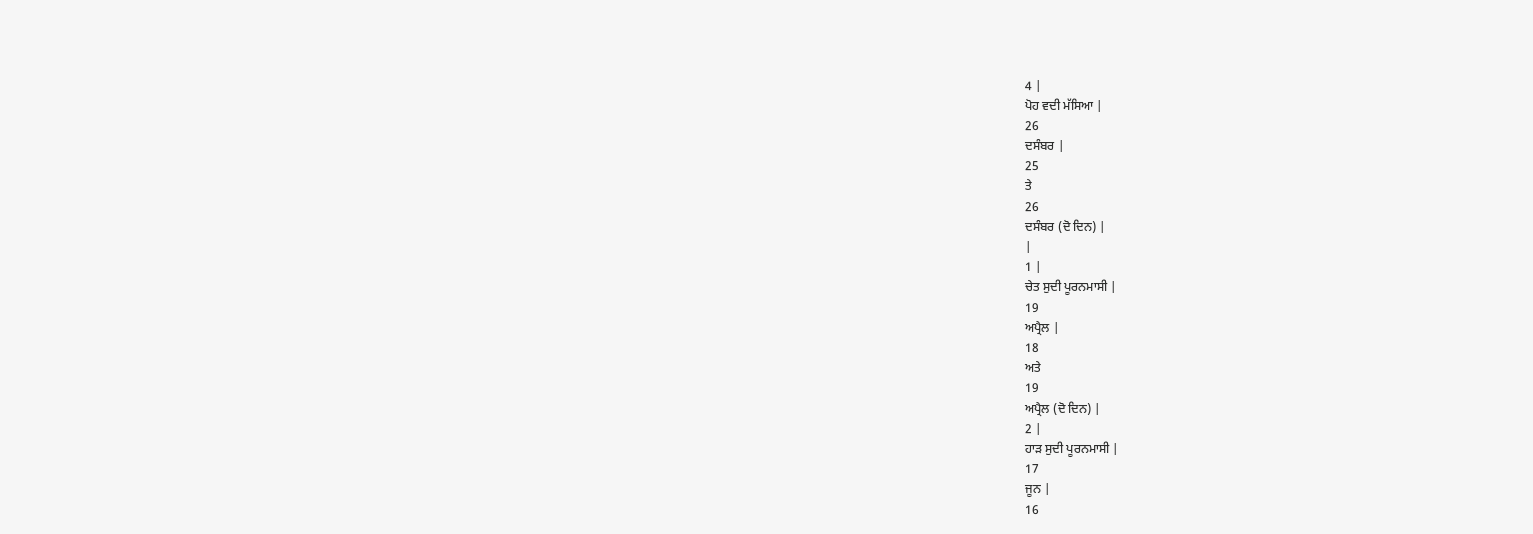4 |
ਪੋਹ ਵਦੀ ਮੱਸਿਆ |
26
ਦਸੰਬਰ |
25
ਤੇ
26
ਦਸੰਬਰ (ਦੋ ਦਿਨ) |
|
1 |
ਚੇਤ ਸੁਦੀ ਪੂਰਨਮਾਸੀ |
19
ਅਪ੍ਰੈਲ |
18
ਅਤੇ
19
ਅਪ੍ਰੈਲ (ਦੋ ਦਿਨ) |
2 |
ਹਾੜ ਸੁਦੀ ਪੂਰਨਮਾਸੀ |
17
ਜੂਨ |
16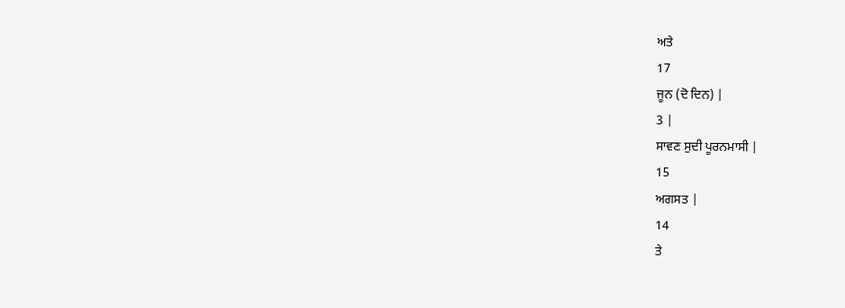ਅਤੇ
17
ਜੂਨ (ਦੋ ਦਿਨ) |
3 |
ਸਾਵਣ ਸੁਦੀ ਪੂਰਨਮਾਸੀ |
15
ਅਗਸਤ |
14
ਤੇ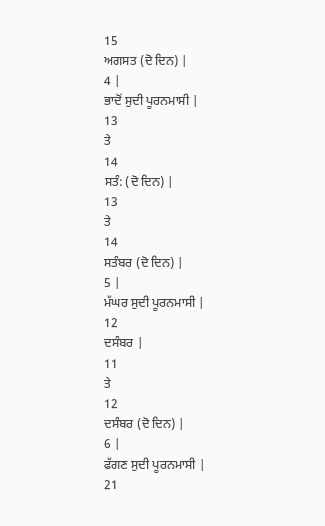15
ਅਗਸਤ (ਦੋ ਦਿਨ) |
4 |
ਭਾਦੋਂ ਸੁਦੀ ਪੂਰਨਮਾਸੀ |
13
ਤੇ
14
ਸਤੰ: (ਦੋ ਦਿਨ) |
13
ਤੇ
14
ਸਤੰਬਰ (ਦੋ ਦਿਨ) |
5 |
ਮੱਘਰ ਸੁਦੀ ਪੂਰਨਮਾਸੀ |
12
ਦਸੰਬਰ |
11
ਤੇ
12
ਦਸੰਬਰ (ਦੋ ਦਿਨ) |
6 |
ਫੱਗਣ ਸੁਦੀ ਪੂਰਨਮਾਸੀ |
21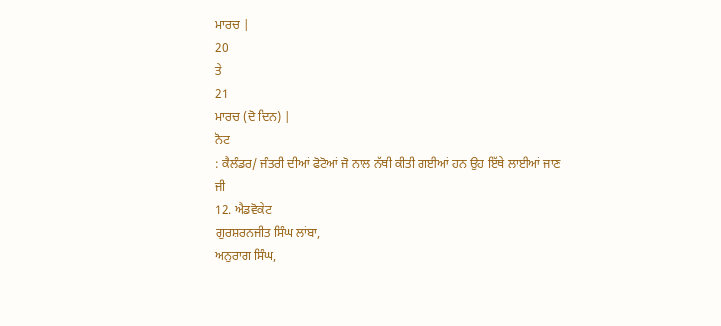ਮਾਰਚ |
20
ਤੇ
21
ਮਾਰਚ (ਦੋ ਦਿਨ) |
ਨੋਟ
: ਕੈਲੰਡਰ/ ਜੰਤਰੀ ਦੀਆਂ ਫੋਟੋਆਂ ਜੋ ਨਾਲ ਨੱਥੀ ਕੀਤੀ ਗਈਆਂ ਹਨ ਉਹ ਇੱਥੇ ਲਾਈਆਂ ਜਾਣ
ਜੀ
12. ਐਡਵੋਕੇਟ
ਗੁਰਸ਼ਰਨਜੀਤ ਸਿੰਘ ਲਾਂਬਾ,
ਅਨੁਰਾਗ ਸਿੰਘ,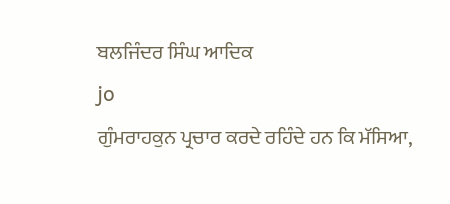ਬਲਜਿੰਦਰ ਸਿੰਘ ਆਦਿਕ
jo
ਗੁੰਮਰਾਹਕੁਨ ਪ੍ਰਚਾਰ ਕਰਦੇ ਰਹਿੰਦੇ ਹਨ ਕਿ ਮੱਸਿਆ,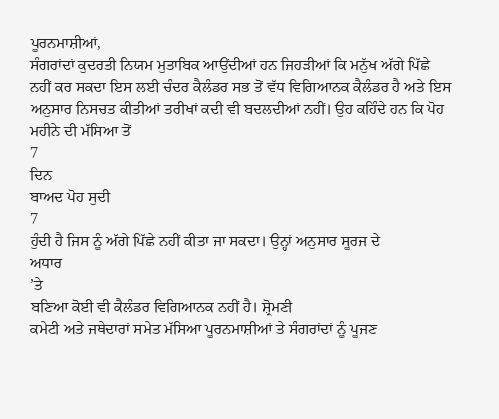ਪੂਰਨਮਾਸ਼ੀਆਂ,
ਸੰਗਰਾਂਦਾਂ ਕੁਦਰਤੀ ਨਿਯਮ ਮੁਤਾਬਿਕ ਆਉਂਦੀਆਂ ਹਨ ਜਿਹੜੀਆਂ ਕਿ ਮਨੁੱਖ ਅੱਗੇ ਪਿੱਛੇ
ਨਹੀਂ ਕਰ ਸਕਦਾ ਇਸ ਲਈ ਚੰਦਰ ਕੈਲੰਡਰ ਸਭ ਤੋਂ ਵੱਧ ਵਿਗਿਆਨਕ ਕੈਲੰਡਰ ਹੈ ਅਤੇ ਇਸ
ਅਨੁਸਾਰ ਨਿਸਚਤ ਕੀਤੀਆਂ ਤਰੀਖਾਂ ਕਦੀ ਵੀ ਬਦਲਦੀਆਂ ਨਹੀਂ। ਉਹ ਕਹਿੰਦੇ ਹਨ ਕਿ ਪੋਹ
ਮਹੀਨੇ ਦੀ ਮੱਸਿਆ ਤੋਂ
7
ਦਿਨ
ਬਾਅਦ ਪੋਹ ਸੁਦੀ
7
ਹੁੰਦੀ ਹੈ ਜਿਸ ਨੂੰ ਅੱਗੇ ਪਿੱਛੇ ਨਹੀਂ ਕੀਤਾ ਜਾ ਸਕਦਾ। ਉਨ੍ਹਾਂ ਅਨੁਸਾਰ ਸੂਰਜ ਦੇ
ਅਧਾਰ
’ਤੇ
ਬਣਿਆ ਕੋਈ ਵੀ ਕੈਲੰਡਰ ਵਿਗਿਆਨਕ ਨਹੀਂ ਹੈ। ਸ਼੍ਰੋਮਣੀ
ਕਮੇਟੀ ਅਤੇ ਜਥੇਦਾਰਾਂ ਸਮੇਤ ਮੱਸਿਆ ਪੂਰਨਮਾਸ਼ੀਆਂ ਤੇ ਸੰਗਰਾਂਦਾਂ ਨੂੰ ਪੂਜਣ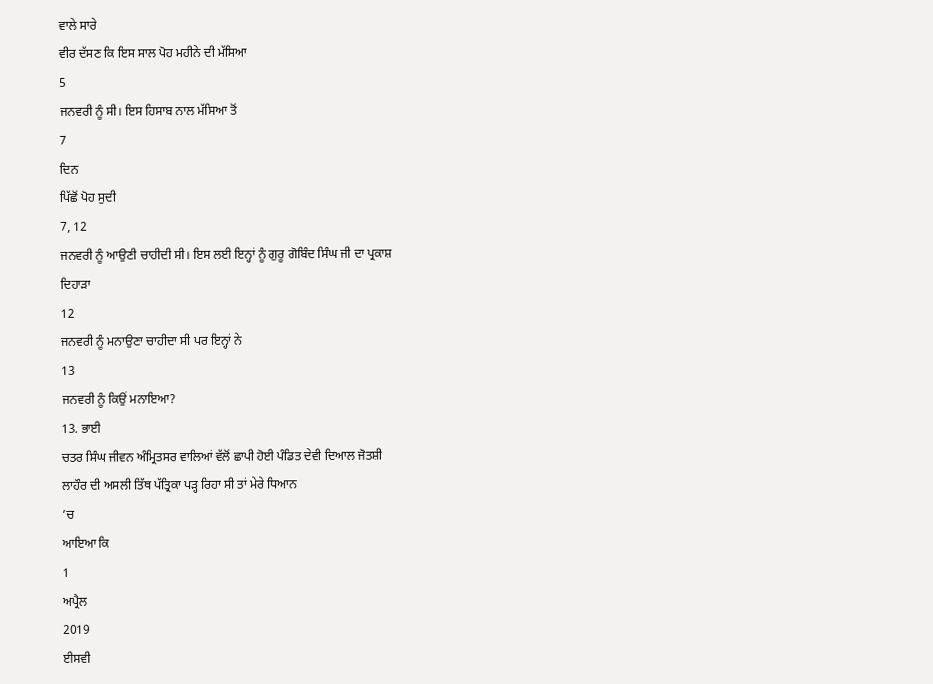ਵਾਲੇ ਸਾਰੇ
ਵੀਰ ਦੱਸਣ ਕਿ ਇਸ ਸਾਲ ਪੋਹ ਮਹੀਨੇ ਦੀ ਮੱਸਿਆ
5
ਜਨਵਰੀ ਨੂੰ ਸੀ। ਇਸ ਹਿਸਾਬ ਨਾਲ ਮੱਸਿਆ ਤੋਂ
7
ਦਿਨ
ਪਿੱਛੋਂ ਪੋਹ ਸੁਦੀ
7, 12
ਜਨਵਰੀ ਨੂੰ ਆਉਣੀ ਚਾਹੀਦੀ ਸੀ। ਇਸ ਲਈ ਇਨ੍ਹਾਂ ਨੂੰ ਗੁਰੂ ਗੋਬਿੰਦ ਸਿੰਘ ਜੀ ਦਾ ਪ੍ਰਕਾਸ਼
ਦਿਹਾੜਾ
12
ਜਨਵਰੀ ਨੂੰ ਮਨਾਉਣਾ ਚਾਹੀਦਾ ਸੀ ਪਰ ਇਨ੍ਹਾਂ ਨੇ
13
ਜਨਵਰੀ ਨੂੰ ਕਿਉਂ ਮਨਾਇਆ?
13. ਭਾਈ
ਚਤਰ ਸਿੰਘ ਜੀਵਨ ਅੰਮ੍ਰਿਤਸਰ ਵਾਲਿਆਂ ਵੱਲੋਂ ਛਾਪੀ ਹੋਈ ਪੰਡਿਤ ਦੇਵੀ ਦਿਆਲ ਜੋਤਸ਼ੀ
ਲਾਹੌਰ ਦੀ ਅਸਲੀ ਤਿੱਥ ਪੱਤ੍ਰਿਕਾ ਪੜ੍ਹ ਰਿਹਾ ਸੀ ਤਾਂ ਮੇਰੇ ਧਿਆਨ
’ਚ
ਆਇਆ ਕਿ
1
ਅਪ੍ਰੈਲ
2019
ਈਸਵੀ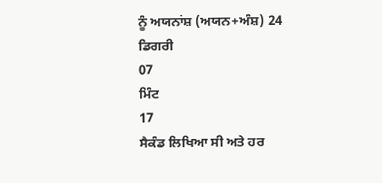ਨੂੰ ਅਯਨਾਂਸ਼ (ਅਯਨ+ਅੰਸ਼) 24
ਡਿਗਰੀ
07
ਮਿੰਟ
17
ਸੈਕੰਡ ਲਿਖਿਆ ਸੀ ਅਤੇ ਹਰ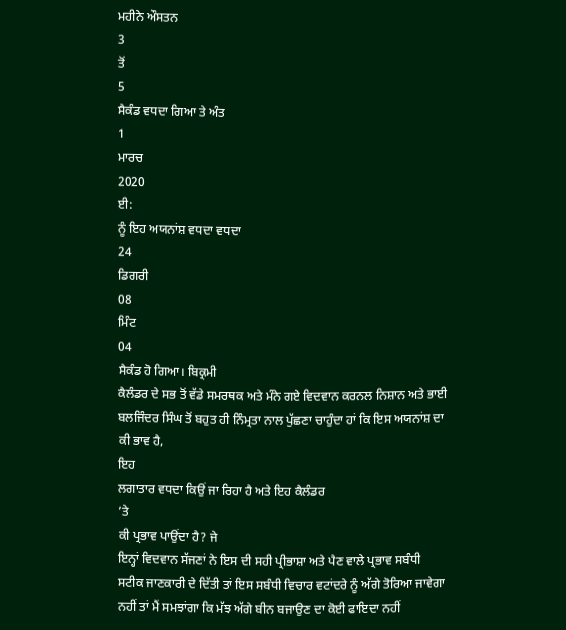ਮਹੀਨੇ ਔਸਤਨ
3
ਤੋਂ
5
ਸੈਕੰਡ ਵਧਦਾ ਗਿਆ ਤੇ ਅੰਤ
1
ਮਾਰਚ
2020
ਈ:
ਨੂੰ ਇਹ ਅਯਨਾਂਸ਼ ਵਧਦਾ ਵਧਦਾ
24
ਡਿਗਰੀ
08
ਮਿੰਟ
04
ਸੈਕੰਡ ਹੋ ਗਿਆ। ਬਿਕ੍ਰਮੀ
ਕੈਲੰਡਰ ਦੇ ਸਭ ਤੋਂ ਵੱਡੇ ਸਮਰਥਕ ਅਤੇ ਮੰਨੇ ਗਏ ਵਿਦਵਾਨ ਕਰਨਲ ਨਿਸ਼ਾਨ ਅਤੇ ਭਾਈ
ਬਲਜਿੰਦਰ ਸਿੰਘ ਤੋਂ ਬਹੁਤ ਹੀ ਨਿੰਮ੍ਰਤਾ ਨਾਲ ਪੁੱਛਣਾ ਚਾਹੁੰਦਾ ਹਾਂ ਕਿ ਇਸ ਅਯਨਾਂਸ਼ ਦਾ
ਕੀ ਭਾਵ ਹੈ,
ਇਹ
ਲਗਾਤਾਰ ਵਧਦਾ ਕਿਉਂ ਜਾ ਰਿਹਾ ਹੈ ਅਤੇ ਇਹ ਕੈਲੰਡਰ
’ਤੇ
ਕੀ ਪ੍ਰਭਾਵ ਪਾਉਂਦਾ ਹੈ? ਜੇ
ਇਨ੍ਹਾਂ ਵਿਦਵਾਨ ਸੱਜਣਾਂ ਨੇ ਇਸ ਦੀ ਸਹੀ ਪ੍ਰੀਭਾਸ਼ਾ ਅਤੇ ਪੈਣ ਵਾਲੇ ਪ੍ਰਭਾਵ ਸਬੰਧੀ
ਸਟੀਕ ਜਾਣਕਾਰੀ ਦੇ ਦਿੱਤੀ ਤਾਂ ਇਸ ਸਬੰਧੀ ਵਿਚਾਰ ਵਟਾਂਦਰੇ ਨੂੰ ਅੱਗੇ ਤੋਰਿਆ ਜਾਵੇਗਾ
ਨਹੀਂ ਤਾਂ ਮੈਂ ਸਮਝਾਂਗਾ ਕਿ ਮੱਝ ਅੱਗੇ ਬੀਨ ਬਜਾਉਣ ਦਾ ਕੋਈ ਫਾਇਦਾ ਨਹੀਂ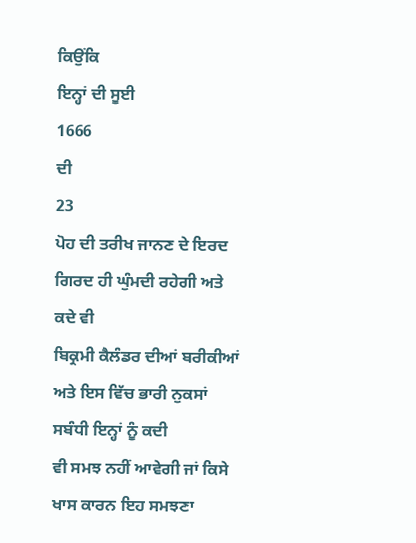ਕਿਉਂਕਿ
ਇਨ੍ਹਾਂ ਦੀ ਸੂਈ
1666
ਦੀ
23
ਪੋਹ ਦੀ ਤਰੀਖ ਜਾਨਣ ਦੇ ਇਰਦ ਗਿਰਦ ਹੀ ਘੁੰਮਦੀ ਰਹੇਗੀ ਅਤੇ ਕਦੇ ਵੀ
ਬਿਕ੍ਰਮੀ ਕੈਲੰਡਰ ਦੀਆਂ ਬਰੀਕੀਆਂ ਅਤੇ ਇਸ ਵਿੱਚ ਭਾਰੀ ਨੁਕਸਾਂ ਸਬੰਧੀ ਇਨ੍ਹਾਂ ਨੂੰ ਕਦੀ
ਵੀ ਸਮਝ ਨਹੀਂ ਆਵੇਗੀ ਜਾਂ ਕਿਸੇ ਖਾਸ ਕਾਰਨ ਇਹ ਸਮਝਣਾ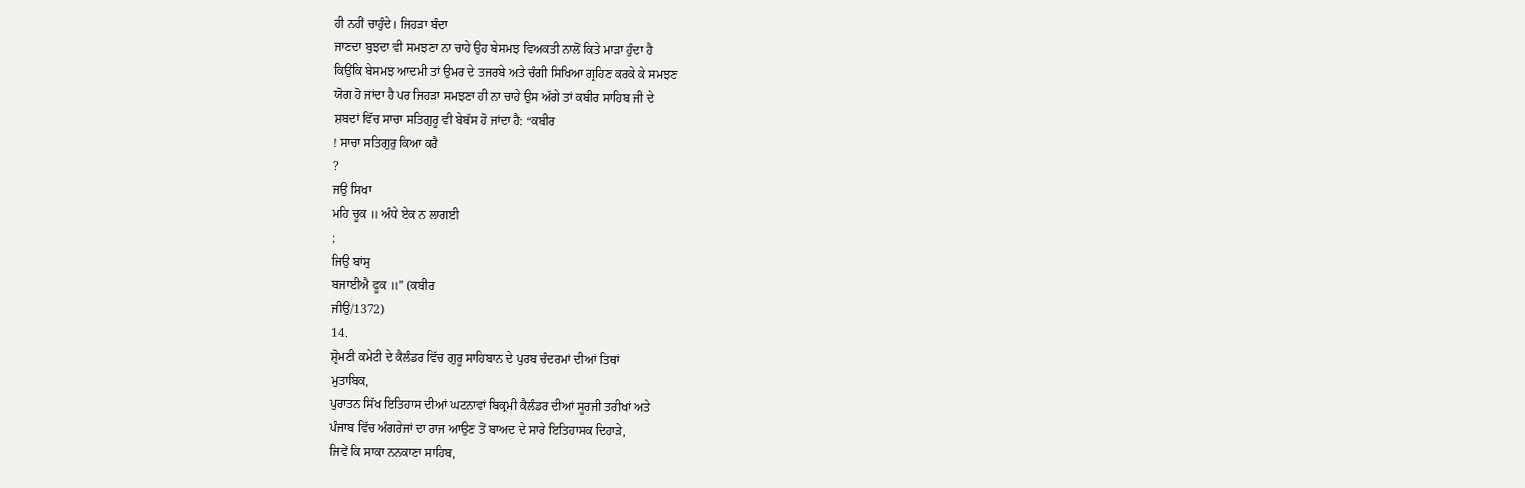ਹੀ ਨਹੀਂ ਚਾਹੁੰਦੇ। ਜਿਹੜਾ ਬੰਦਾ
ਜਾਣਦਾ ਬੁਝਦਾ ਵੀ ਸਮਝਣਾ ਨਾ ਚਾਹੇ ਉਹ ਬੇਸਮਝ ਵਿਅਕਤੀ ਨਾਲੋਂ ਕਿਤੇ ਮਾੜਾ ਹੁੰਦਾ ਹੈ
ਕਿਉਂਕਿ ਬੇਸਮਝ ਆਦਮੀ ਤਾਂ ਉਮਰ ਦੇ ਤਜਰਬੇ ਅਤੇ ਚੰਗੀ ਸਿਖਿਆ ਗ੍ਰਹਿਣ ਕਰਕੇ ਕੇ ਸਮਝਣ
ਯੋਗ ਹੋ ਜਾਂਦਾ ਹੈ ਪਰ ਜਿਹੜਾ ਸਮਝਣਾ ਹੀ ਨਾ ਚਾਹੇ ਉਸ ਅੱਗੇ ਤਾਂ ਕਬੀਰ ਸਾਹਿਬ ਜੀ ਦੇ
ਸ਼ਬਦਾਂ ਵਿੱਚ ਸਾਚਾ ਸਤਿਗੁਰੂ ਵੀ ਬੇਬੱਸ ਹੋ ਜਾਂਦਾ ਹੈ: “ਕਬੀਰ
! ਸਾਚਾ ਸਤਿਗੁਰੁ ਕਿਆ ਕਰੈ
?
ਜਉ ਸਿਖਾ
ਮਹਿ ਚੂਕ ॥ ਅੰਧੇ ਏਕ ਨ ਲਾਗਈ
;
ਜਿਉ ਬਾਂਸੁ
ਬਜਾਈਐ ਫੂਕ ॥” (ਕਬੀਰ
ਜੀਉ/1372)
14.
ਸ਼੍ਰੋਮਣੀ ਕਮੇਟੀ ਦੇ ਕੈਲੰਡਰ ਵਿੱਚ ਗੁਰੂ ਸਾਹਿਬਾਨ ਦੇ ਪੁਰਬ ਚੰਦਰਮਾਂ ਦੀਆਂ ਤਿਥਾਂ
ਮੁਤਾਬਿਕ,
ਪੁਰਾਤਨ ਸਿੱਖ ਇਤਿਹਾਸ ਦੀਆਂ ਘਟਨਾਵਾਂ ਬਿਕ੍ਰਮੀ ਕੈਲੰਡਰ ਦੀਆਂ ਸੂਰਜੀ ਤਰੀਖਾਂ ਅਤੇ
ਪੰਜਾਬ ਵਿੱਚ ਅੰਗਰੇਜਾਂ ਦਾ ਰਾਜ ਆਉਣ ਤੋਂ ਬਾਅਦ ਦੇ ਸਾਰੇ ਇਤਿਹਾਸਕ ਦਿਹਾੜੇ,
ਜਿਵੇਂ ਕਿ ਸਾਕਾ ਨਨਕਾਣਾ ਸਾਹਿਬ,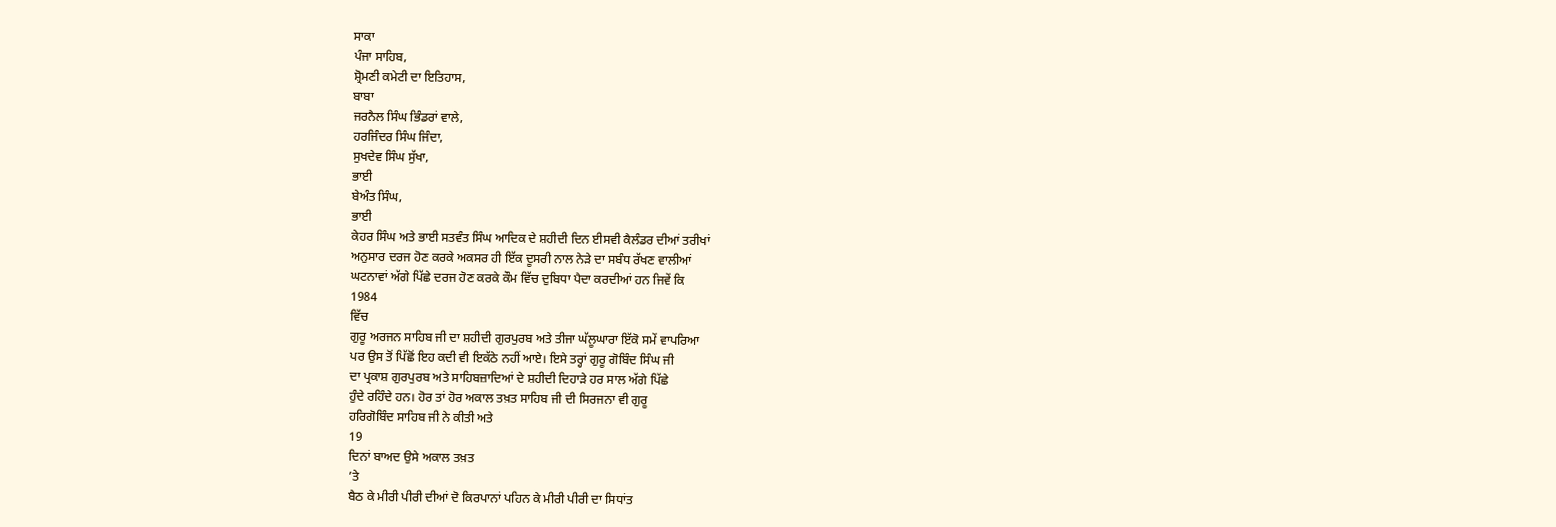ਸਾਕਾ
ਪੰਜਾ ਸਾਹਿਬ,
ਸ਼੍ਰੋਮਣੀ ਕਮੇਟੀ ਦਾ ਇਤਿਹਾਸ,
ਬਾਬਾ
ਜਰਨੈਲ ਸਿੰਘ ਭਿੰਡਰਾਂ ਵਾਲੇ,
ਹਰਜਿੰਦਰ ਸਿੰਘ ਜਿੰਦਾ,
ਸੁਖਦੇਵ ਸਿੰਘ ਸੁੱਖਾ,
ਭਾਈ
ਬੇਅੰਤ ਸਿੰਘ,
ਭਾਈ
ਕੇਹਰ ਸਿੰਘ ਅਤੇ ਭਾਈ ਸਤਵੰਤ ਸਿੰਘ ਆਦਿਕ ਦੇ ਸ਼ਹੀਦੀ ਦਿਨ ਈਸਵੀ ਕੈਲੰਡਰ ਦੀਆਂ ਤਰੀਖਾਂ
ਅਨੁਸਾਰ ਦਰਜ ਹੋਣ ਕਰਕੇ ਅਕਸਰ ਹੀ ਇੱਕ ਦੂਸਰੀ ਨਾਲ ਨੇੜੇ ਦਾ ਸਬੰਧ ਰੱਖਣ ਵਾਲੀਆਂ
ਘਟਨਾਵਾਂ ਅੱਗੇ ਪਿੱਛੇ ਦਰਜ ਹੋਣ ਕਰਕੇ ਕੌਮ ਵਿੱਚ ਦੁਬਿਧਾ ਪੈਦਾ ਕਰਦੀਆਂ ਹਨ ਜਿਵੇਂ ਕਿ
1984
ਵਿੱਚ
ਗੁਰੂ ਅਰਜਨ ਸਾਹਿਬ ਜੀ ਦਾ ਸ਼ਹੀਦੀ ਗੁਰਪੁਰਬ ਅਤੇ ਤੀਜਾ ਘੱਲੂਘਾਰਾ ਇੱਕੋ ਸਮੇਂ ਵਾਪਰਿਆ
ਪਰ ਉਸ ਤੋਂ ਪਿੱਛੋਂ ਇਹ ਕਦੀ ਵੀ ਇਕੱਠੇ ਨਹੀਂ ਆਏ। ਇਸੇ ਤਰ੍ਹਾਂ ਗੁਰੂ ਗੋਬਿੰਦ ਸਿੰਘ ਜੀ
ਦਾ ਪ੍ਰਕਾਸ਼ ਗੁਰਪੁਰਬ ਅਤੇ ਸਾਹਿਬਜ਼ਾਦਿਆਂ ਦੇ ਸ਼ਹੀਦੀ ਦਿਹਾੜੇ ਹਰ ਸਾਲ ਅੱਗੇ ਪਿੱਛੇ
ਹੁੰਦੇ ਰਹਿੰਦੇ ਹਨ। ਹੋਰ ਤਾਂ ਹੋਰ ਅਕਾਲ ਤਖ਼ਤ ਸਾਹਿਬ ਜੀ ਦੀ ਸਿਰਜਨਾ ਵੀ ਗੁਰੂ
ਹਰਿਗੋਬਿੰਦ ਸਾਹਿਬ ਜੀ ਨੇ ਕੀਤੀ ਅਤੇ
19
ਦਿਨਾਂ ਬਾਅਦ ਉਸੇ ਅਕਾਲ ਤਖ਼ਤ
’ਤੇ
ਬੈਠ ਕੇ ਮੀਰੀ ਪੀਰੀ ਦੀਆਂ ਦੋ ਕਿਰਪਾਨਾਂ ਪਹਿਨ ਕੇ ਮੀਰੀ ਪੀਰੀ ਦਾ ਸਿਧਾਂਤ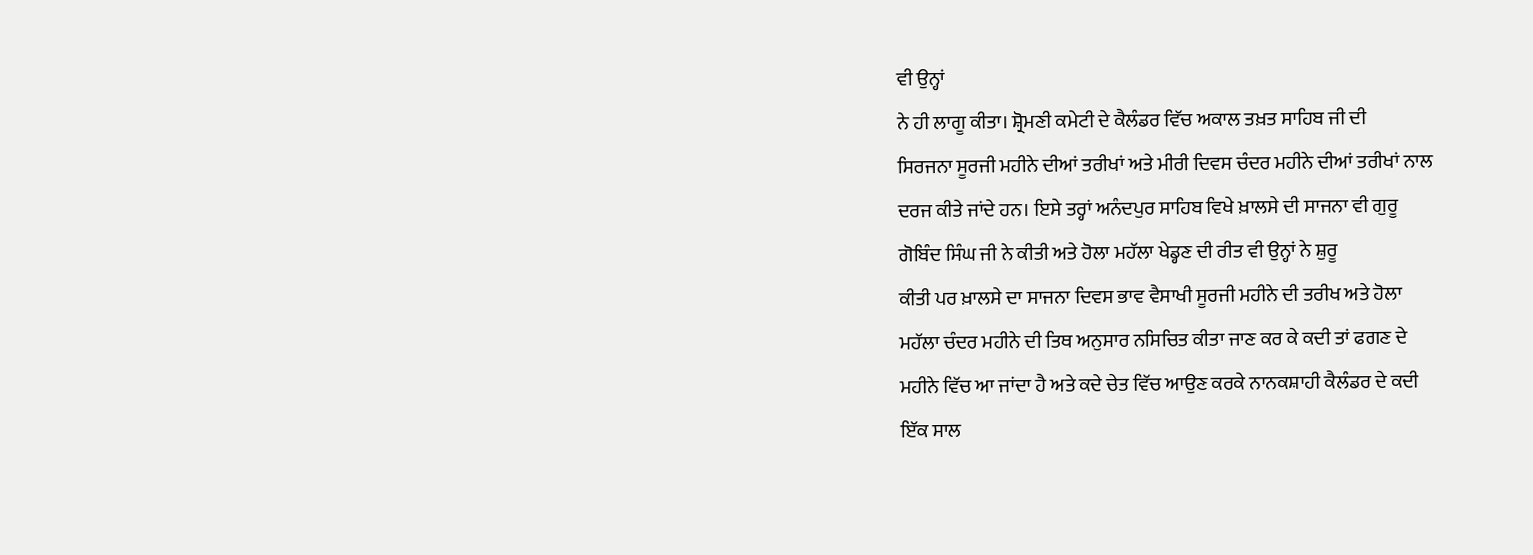ਵੀ ਉਨ੍ਹਾਂ
ਨੇ ਹੀ ਲਾਗੂ ਕੀਤਾ। ਸ਼੍ਰੋਮਣੀ ਕਮੇਟੀ ਦੇ ਕੈਲੰਡਰ ਵਿੱਚ ਅਕਾਲ ਤਖ਼ਤ ਸਾਹਿਬ ਜੀ ਦੀ
ਸਿਰਜਨਾ ਸੂਰਜੀ ਮਹੀਨੇ ਦੀਆਂ ਤਰੀਖਾਂ ਅਤੇ ਮੀਰੀ ਦਿਵਸ ਚੰਦਰ ਮਹੀਨੇ ਦੀਆਂ ਤਰੀਖਾਂ ਨਾਲ
ਦਰਜ ਕੀਤੇ ਜਾਂਦੇ ਹਨ। ਇਸੇ ਤਰ੍ਹਾਂ ਅਨੰਦਪੁਰ ਸਾਹਿਬ ਵਿਖੇ ਖ਼ਾਲਸੇ ਦੀ ਸਾਜਨਾ ਵੀ ਗੁਰੂ
ਗੋਬਿੰਦ ਸਿੰਘ ਜੀ ਨੇ ਕੀਤੀ ਅਤੇ ਹੋਲਾ ਮਹੱਲਾ ਖੇਡ੍ਹਣ ਦੀ ਰੀਤ ਵੀ ਉਨ੍ਹਾਂ ਨੇ ਸ਼ੁਰੂ
ਕੀਤੀ ਪਰ ਖ਼ਾਲਸੇ ਦਾ ਸਾਜਨਾ ਦਿਵਸ ਭਾਵ ਵੈਸਾਖੀ ਸੂਰਜੀ ਮਹੀਨੇ ਦੀ ਤਰੀਖ ਅਤੇ ਹੋਲਾ
ਮਹੱਲਾ ਚੰਦਰ ਮਹੀਨੇ ਦੀ ਤਿਥ ਅਨੁਸਾਰ ਨਸਿਚਿਤ ਕੀਤਾ ਜਾਣ ਕਰ ਕੇ ਕਦੀ ਤਾਂ ਫਗਣ ਦੇ
ਮਹੀਨੇ ਵਿੱਚ ਆ ਜਾਂਦਾ ਹੈ ਅਤੇ ਕਦੇ ਚੇਤ ਵਿੱਚ ਆਉਣ ਕਰਕੇ ਨਾਨਕਸ਼ਾਹੀ ਕੈਲੰਡਰ ਦੇ ਕਦੀ
ਇੱਕ ਸਾਲ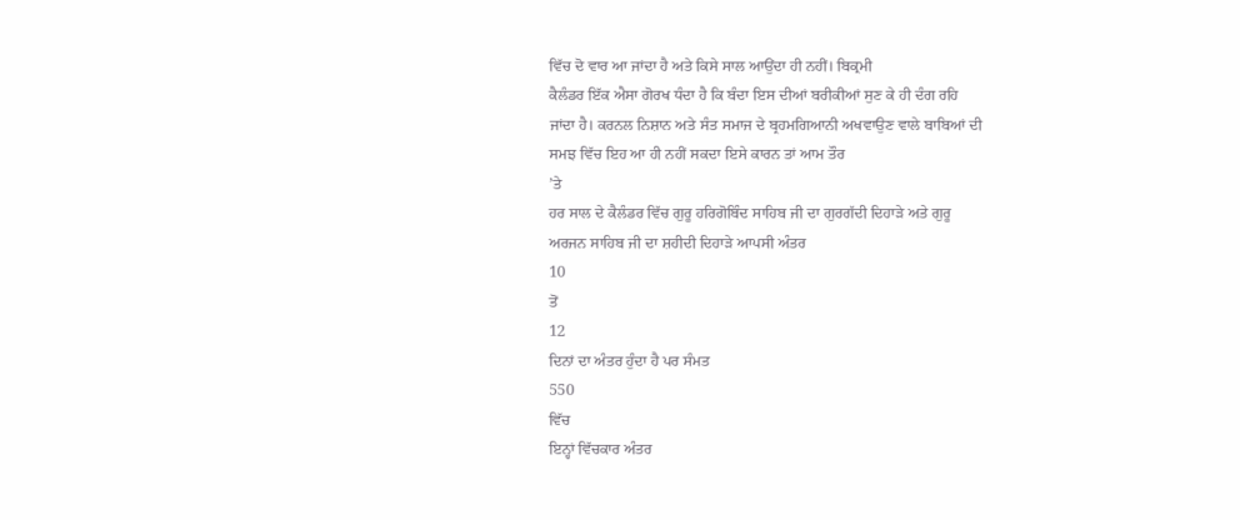ਵਿੱਚ ਦੋ ਵਾਰ ਆ ਜਾਂਦਾ ਹੈ ਅਤੇ ਕਿਸੇ ਸਾਲ ਆਉਂਦਾ ਹੀ ਨਹੀਂ। ਬਿਕ੍ਰਮੀ
ਕੈਲੰਡਰ ਇੱਕ ਐਸਾ ਗੋਰਖ ਧੰਦਾ ਹੈ ਕਿ ਬੰਦਾ ਇਸ ਦੀਆਂ ਬਰੀਕੀਆਂ ਸੁਣ ਕੇ ਹੀ ਦੰਗ ਰਹਿ
ਜਾਂਦਾ ਹੈ। ਕਰਨਲ ਨਿਸ਼ਾਨ ਅਤੇ ਸੰਤ ਸਮਾਜ ਦੇ ਬ੍ਰਹਮਗਿਆਨੀ ਅਖਵਾਉਣ ਵਾਲੇ ਬਾਬਿਆਂ ਦੀ
ਸਮਝ ਵਿੱਚ ਇਹ ਆ ਹੀ ਨਹੀਂ ਸਕਦਾ ਇਸੇ ਕਾਰਨ ਤਾਂ ਆਮ ਤੌਰ
’ਤੇ
ਹਰ ਸਾਲ ਦੇ ਕੈਲੰਡਰ ਵਿੱਚ ਗੁਰੂ ਹਰਿਗੋਬਿੰਦ ਸਾਹਿਬ ਜੀ ਦਾ ਗੁਰਗੱਦੀ ਦਿਹਾੜੇ ਅਤੇ ਗੁਰੂ
ਅਰਜਨ ਸਾਹਿਬ ਜੀ ਦਾ ਸ਼ਹੀਦੀ ਦਿਹਾੜੇ ਆਪਸੀ ਅੰਤਰ
10
ਤੋਂ
12
ਦਿਨਾਂ ਦਾ ਅੰਤਰ ਹੁੰਦਾ ਹੈ ਪਰ ਸੰਮਤ
550
ਵਿੱਚ
ਇਨ੍ਹਾਂ ਵਿੱਚਕਾਰ ਅੰਤਰ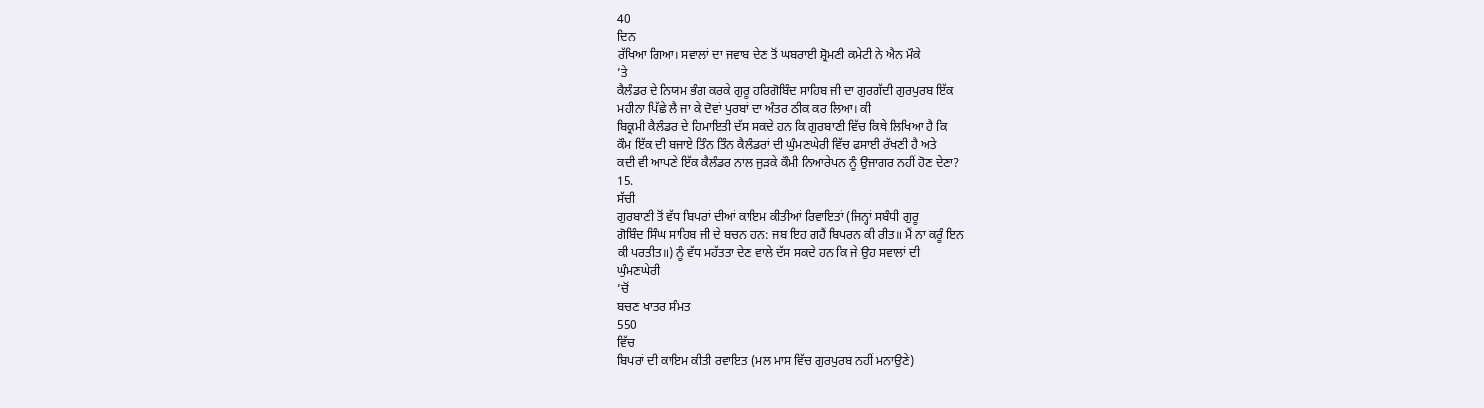40
ਦਿਨ
ਰੱਖਿਆ ਗਿਆ। ਸਵਾਲਾਂ ਦਾ ਜਵਾਬ ਦੇਣ ਤੋਂ ਘਬਰਾਈ ਸ਼੍ਰੋਮਣੀ ਕਮੇਟੀ ਨੇ ਐਨ ਮੌਕੇ
’ਤੇ
ਕੈਲੰਡਰ ਦੇ ਨਿਯਮ ਭੰਗ ਕਰਕੇ ਗੁਰੂ ਹਰਿਗੋਬਿੰਦ ਸਾਹਿਬ ਜੀ ਦਾ ਗੁਰਗੱਦੀ ਗੁਰਪੁਰਬ ਇੱਕ
ਮਹੀਨਾ ਪਿੱਛੇ ਲੈ ਜਾ ਕੇ ਦੋਵਾਂ ਪੁਰਬਾਂ ਦਾ ਅੰਤਰ ਠੀਕ ਕਰ ਲਿਆ। ਕੀ
ਬਿਕ੍ਰਮੀ ਕੈਲੰਡਰ ਦੇ ਹਿਮਾਇਤੀ ਦੱਸ ਸਕਦੇ ਹਨ ਕਿ ਗੁਰਬਾਣੀ ਵਿੱਚ ਕਿਥੇ ਲਿਖਿਆ ਹੈ ਕਿ
ਕੌਮ ਇੱਕ ਦੀ ਬਜਾਏ ਤਿੰਨ ਤਿੰਨ ਕੈਲੰਡਰਾਂ ਦੀ ਘੁੰਮਣਘੇਰੀ ਵਿੱਚ ਫਸਾਈ ਰੱਖਣੀ ਹੈ ਅਤੇ
ਕਦੀ ਵੀ ਆਪਣੇ ਇੱਕ ਕੈਲੰਡਰ ਨਾਲ ਜੁੜਕੇ ਕੌਮੀ ਨਿਆਰੇਪਨ ਨੂੰ ਉਜਾਗਰ ਨਹੀਂ ਹੋਣ ਦੇਣਾ?
15.
ਸੱਚੀ
ਗੁਰਬਾਣੀ ਤੋਂ ਵੱਧ ਬਿਪਰਾਂ ਦੀਆਂ ਕਾਇਮ ਕੀਤੀਆਂ ਰਿਵਾਇਤਾਂ (ਜਿਨ੍ਹਾਂ ਸਬੰਧੀ ਗੁਰੂ
ਗੋਬਿੰਦ ਸਿੰਘ ਸਾਹਿਬ ਜੀ ਦੇ ਬਚਨ ਹਨ: ਜਬ ਇਹ ਗਹੈਂ ਬਿਪਰਨ ਕੀ ਰੀਤ॥ ਮੈਂ ਨਾ ਕਰੂੰ ਇਨ
ਕੀ ਪਰਤੀਤ॥) ਨੂੰ ਵੱਧ ਮਹੱਤਤਾ ਦੇਣ ਵਾਲੇ ਦੱਸ ਸਕਦੇ ਹਨ ਕਿ ਜੇ ਉਹ ਸਵਾਲਾਂ ਦੀ
ਘੁੰਮਣਘੇਰੀ
’ਚੋਂ
ਬਚਣ ਖਾਤਰ ਸੰਮਤ
550
ਵਿੱਚ
ਬਿਪਰਾਂ ਦੀ ਕਾਇਮ ਕੀਤੀ ਰਵਾਇਤ (ਮਲ ਮਾਸ ਵਿੱਚ ਗੁਰਪੁਰਬ ਨਹੀਂ ਮਨਾਉਣੇ)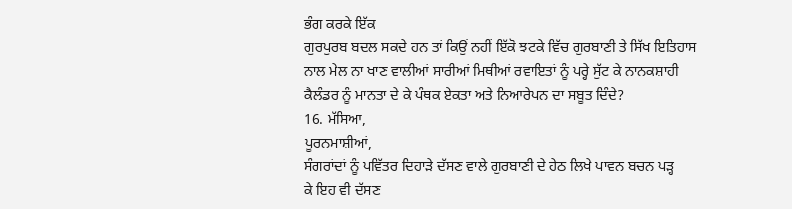ਭੰਗ ਕਰਕੇ ਇੱਕ
ਗੁਰਪੁਰਬ ਬਦਲ ਸਕਦੇ ਹਨ ਤਾਂ ਕਿਉਂ ਨਹੀਂ ਇੱਕੋ ਝਟਕੇ ਵਿੱਚ ਗੁਰਬਾਣੀ ਤੇ ਸਿੱਖ ਇਤਿਹਾਸ
ਨਾਲ ਮੇਲ ਨਾ ਖਾਣ ਵਾਲੀਆਂ ਸਾਰੀਆਂ ਮਿਥੀਆਂ ਰਵਾਇਤਾਂ ਨੂੰ ਪਰ੍ਹੇ ਸੁੱਟ ਕੇ ਨਾਨਕਸ਼ਾਹੀ
ਕੈਲੰਡਰ ਨੂੰ ਮਾਨਤਾ ਦੇ ਕੇ ਪੰਥਕ ਏਕਤਾ ਅਤੇ ਨਿਆਰੇਪਨ ਦਾ ਸਬੂਤ ਦਿੰਦੇ?
16. ਮੱਸਿਆ,
ਪੂਰਨਮਾਸ਼ੀਆਂ,
ਸੰਗਰਾਂਦਾਂ ਨੂੰ ਪਵਿੱਤਰ ਦਿਹਾੜੇ ਦੱਸਣ ਵਾਲੇ ਗੁਰਬਾਣੀ ਦੇ ਹੇਠ ਲਿਖੇ ਪਾਵਨ ਬਚਨ ਪੜ੍ਹ
ਕੇ ਇਹ ਵੀ ਦੱਸਣ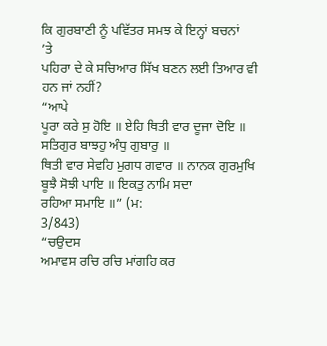ਕਿ ਗੁਰਬਾਣੀ ਨੂੰ ਪਵਿੱਤਰ ਸਮਝ ਕੇ ਇਨ੍ਹਾਂ ਬਚਨਾਂ
’ਤੇ
ਪਹਿਰਾ ਦੇ ਕੇ ਸਚਿਆਰ ਸਿੱਖ ਬਣਨ ਲਈ ਤਿਆਰ ਵੀ ਹਨ ਜਾਂ ਨਹੀਂ?
“ਆਪੇ
ਪੂਰਾ ਕਰੇ ਸੁ ਹੋਇ ॥ ਏਹਿ ਥਿਤੀ ਵਾਰ ਦੂਜਾ ਦੋਇ ॥ ਸਤਿਗੁਰ ਬਾਝਹੁ ਅੰਧੁ ਗੁਬਾਰੁ ॥
ਥਿਤੀ ਵਾਰ ਸੇਵਹਿ ਮੁਗਧ ਗਵਾਰ ॥ ਨਾਨਕ ਗੁਰਮੁਖਿ ਬੂਝੈ ਸੋਝੀ ਪਾਇ ॥ ਇਕਤੁ ਨਾਮਿ ਸਦਾ
ਰਹਿਆ ਸਮਾਇ ॥” (ਮ:
3/843)
“ਚਉਦਸ
ਅਮਾਵਸ ਰਚਿ ਰਚਿ ਮਾਂਗਹਿ ਕਰ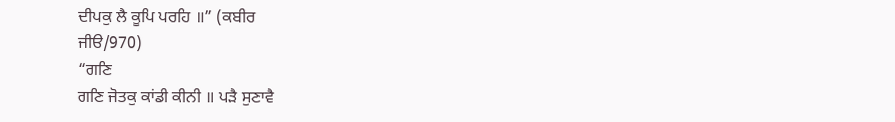ਦੀਪਕੁ ਲੈ ਕੂਪਿ ਪਰਹਿ ॥” (ਕਬੀਰ
ਜੀੳ/970)
“ਗਣਿ
ਗਣਿ ਜੋਤਕੁ ਕਾਂਡੀ ਕੀਨੀ ॥ ਪੜੈ ਸੁਣਾਵੈ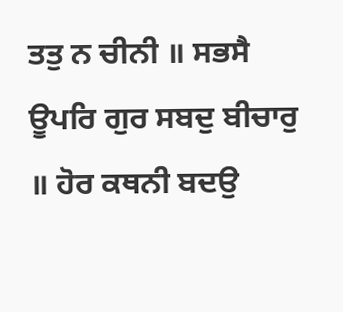ਤਤੁ ਨ ਚੀਨੀ ॥ ਸਭਸੈ ਊਪਰਿ ਗੁਰ ਸਬਦੁ ਬੀਚਾਰੁ
॥ ਹੋਰ ਕਥਨੀ ਬਦਉ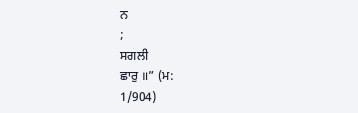ਨ
;
ਸਗਲੀ
ਛਾਰੁ ॥” (ਮ:
1/904)